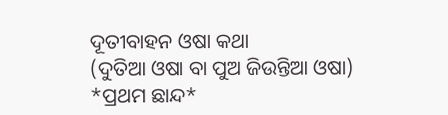ଦୂତୀବାହନ ଓଷା କଥା
(ଦୁତିଆ ଓଷା ବା ପୁଅ ଜିଉନ୍ତିଆ ଓଷା)
*ପ୍ରଥମ ଛାନ୍ଦ*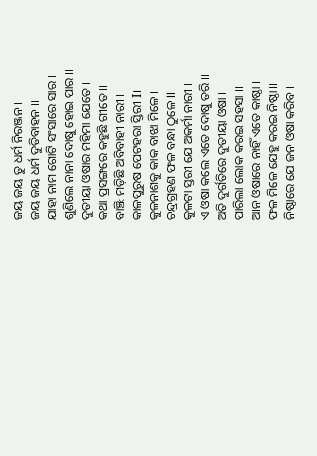ଜୟ ଜୟ ତୁ ଧର୍ମ ନିରଞ୍ଜନ ।
ଜୟ ଜୟ ଧର୍ମ ଦୁତିବାହନ ।।
ଯାହା ନାମ ଗୋଟି ସଂସାରେ ସାର ।
ଶୁଣିଲେ ନାନା ଦୋଷୁ ହୋଇ ପାର ।।
ଦୁତୀୟା ଓଷାର ମହିମା ଯେତେ ।
କଥା ପ୍ରସଙ୍ଗରେ କହୁଛି ଗୀତେ ।।
ବାଞ୍ଝି ମଡ଼ିଛି ଅବିବାହୀ ନାରୀ ।
କାଳପୁରୁଷ ପେଟହରା ସ୍ତିରୀ I।
କୁଳନାଶକୁ କାକ ବାଝା ମିଳେ ।
ଚନ୍ଦ୍ରଗ୍ରହଣ ଫଳ ବନ୍ଧା ଠୁଳେ II
କୁଳଟା ସ୍ତରୀ ଯେ ଅକର୍ମା ନାରୀ ।
ଏ ଓଷା କଲେ ଏତେ ଦୋଷୁ ତରି ।।
ଅତି ଦୁର୍ଗତିରେ ଦୁତୀୟା ଓଷା ।
ପାରିଲା ଲୋକ କରଇ ସହସା ।।
ଆନ ଓଷାରେ ନାହିଁ ଏତେ କାଷ୍ଠା ।
ଫଳ ମିଳେ ଯେହୁ କରଇ ନିଷ୍ଠା।।
ନିଷ୍ଠାରେ ଯେ ଜନ ଓଷା କରିବ ।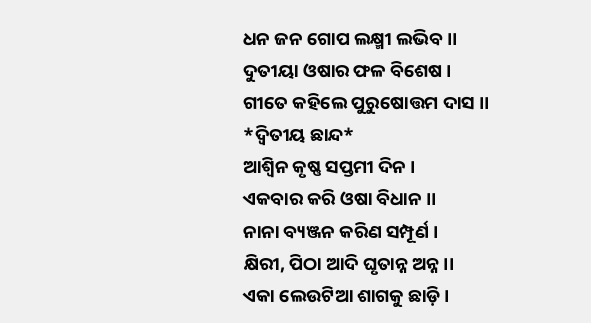ଧନ ଜନ ଗୋପ ଲକ୍ଷ୍ମୀ ଲଭିବ ।।
ଦୁତୀୟା ଓଷାର ଫଳ ବିଶେଷ ।
ଗୀତେ କହିଲେ ପୁରୁଷୋତ୍ତମ ଦାସ ।।
*ଦ୍ବିତୀୟ ଛାନ୍ଦ*
ଆଶ୍ଵିନ କୃଷ୍ଣ ସପ୍ତମୀ ଦିନ ।
ଏକବାର କରି ଓଷା ବିଧାନ ।।
ନାନା ବ୍ୟଞ୍ଜନ କରିଣ ସମ୍ପୂର୍ଣ ।
କ୍ଷିରୀ, ପିଠା ଆଦି ଘୃତାନ୍ନ ଅନ୍ନ ।।
ଏକା ଲେଉଟିଆ ଶାଗକୁ ଛାଡ଼ି ।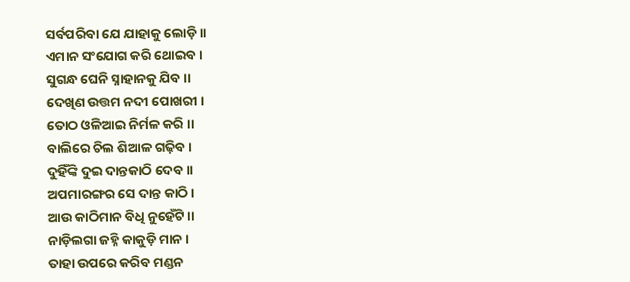ସର୍ବପରିବା ଯେ ଯାହାକୁ ଲୋଡ଼ି ।।
ଏମାନ ସଂଯୋଗ କରି ଥୋଇବ ।
ସୁଗନ୍ଧ ଘେନି ସ୍ନାହାନକୁ ଯିବ ।।
ଦେଖିଣ ଉତ୍ତମ ନଦୀ ପୋଖରୀ ।
ତୋଠ ଓଳିଆଇ ନିର୍ମଳ କରି ।।
ବାଲିରେ ଚିଲ ଶିଆଳ ଗଢ଼ିବ ।
ଦୁହିଁଙ୍କି ଦୁଇ ଦାନ୍ତକାଠି ଦେବ ।।
ଅପମାରଙ୍ଗର ସେ ଦାନ୍ତ କାଠି।
ଆଉ କାଠିମାନ ବିଧି ନୁହେଁଟି ।।
ନାଡ଼ିଲଗା ଜହ୍ନି କାକୁଡ଼ି ମାନ ।
ତାହା ଉପରେ କରିବ ମଣ୍ଡନ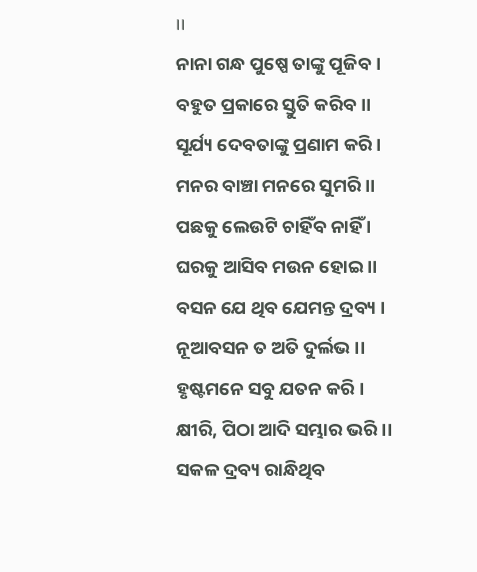।।
ନାନା ଗନ୍ଧ ପୁଷ୍ପେ ତାଙ୍କୁ ପୂଜିବ ।
ବହୁତ ପ୍ରକାରେ ସ୍ତୁତି କରିବ ।।
ସୂର୍ଯ୍ୟ ଦେବତାଙ୍କୁ ପ୍ରଣାମ କରି ।
ମନର ବାଞ୍ଚା ମନରେ ସୁମରି ।।
ପଛକୁ ଲେଉଟି ଚାହିଁବ ନାହିଁ ।
ଘରକୁ ଆସିବ ମଉନ ହୋଇ ।।
ବସନ ଯେ ଥିବ ଯେମନ୍ତ ଦ୍ରବ୍ୟ ।
ନୂଆବସନ ତ ଅତି ଦୁର୍ଲଭ ।।
ହୃଷ୍ଟମନେ ସବୁ ଯତନ କରି ।
କ୍ଷୀରି, ପିଠା ଆଦି ସମ୍ଭାର ଭରି ।।
ସକଳ ଦ୍ରବ୍ୟ ରାନ୍ଧିଥିବ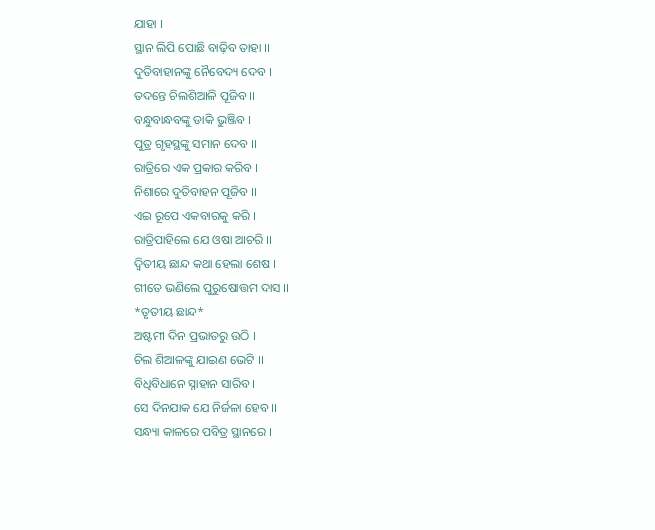ଯାହା ।
ସ୍ଥାନ ଲିପି ପୋଛି ବାଢ଼ିବ ତାହା ।।
ଦୁତିବାହାନଙ୍କୁ ନୈବେଦ୍ୟ ଦେବ ।
ତଦନ୍ତେ ଚିଲଶିଆଳି ପୂଜିବ ।।
ବନ୍ଧୁବାନ୍ଧବଙ୍କୁ ଡାକି ଭୁଞ୍ଜିବ ।
ପୁତ୍ର ଗୃହସ୍ଥଙ୍କୁ ସମାନ ଦେବ ।।
ରାତ୍ରିରେ ଏକ ପ୍ରକାର କରିବ ।
ନିଶାରେ ଦୁତିବାହନ ପୂଜିବ ।।
ଏଇ ରୂପେ ଏକବାରକୁ କରି ।
ରାତ୍ରିପାହିଲେ ଯେ ଓଷା ଆଚରି ।।
ଦ୍ବିତୀୟ ଛାନ୍ଦ କଥା ହେଲା ଶେଷ ।
ଗୀତେ ଭଣିଲେ ପୁରୁଷୋତ୍ତମ ଦାସ ।।
*ତୃତୀୟ ଛାନ୍ଦ*
ଅଷ୍ଟମୀ ଦିନ ପ୍ରଭାତରୁ ଉଠି ।
ଚିଲ ଶିଆଳଙ୍କୁ ଯାଇଣ ଭେଟି ।।
ବିଧିବିଧାନେ ସ୍ନାହାନ ସାରିବ ।
ସେ ଦିନଯାକ ଯେ ନିର୍ଜଳା ହେବ ।।
ସନ୍ଧ୍ୟା କାଳରେ ପବିତ୍ର ସ୍ଥାନରେ ।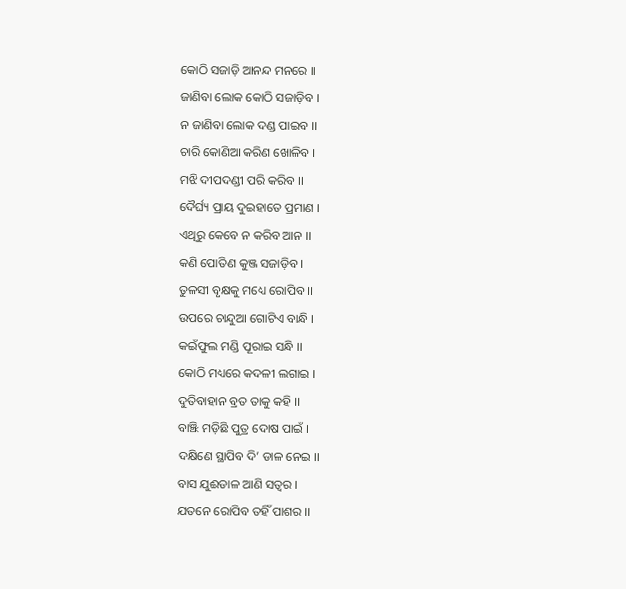କୋଠି ସଜାଡ଼ି ଆନନ୍ଦ ମନରେ ।।
ଜାଣିବା ଲୋକ କୋଠି ସଜାଡ଼ିବ ।
ନ ଜାଣିବା ଲୋକ ଦଣ୍ଡ ପାଇବ ।।
ଚାରି କୋଣିଆ କରିଣ ଖୋଳିବ ।
ମଝି ଦୀପଦଣ୍ଡୀ ପରି କରିବ ।।
ଦୈର୍ଘ୍ୟ ପ୍ରାୟ ଦୁଇହାତେ ପ୍ରମାଣ ।
ଏଥିରୁ କେବେ ନ କରିବ ଆନ ।।
କଣି ପୋତିଣ କୁଞ୍ଜ ସଜାଡ଼ିବ ।
ତୁଳସୀ ବୃକ୍ଷକୁ ମଧ୍ୟେ ରୋପିବ ।।
ଉପରେ ଚାନ୍ଦୁଆ ଗୋଟିଏ ବାନ୍ଧି ।
କଇଁଫୁଲ ମଣ୍ଡି ପୂରାଇ ସନ୍ଧି ।।
କୋଠି ମଧ୍ୟରେ କଦଳୀ ଲଗାଇ ।
ଦୁତିବାହାନ ବ୍ରତ ତାକୁ କହି ।।
ବାଞ୍ଝି ମଡ଼ିଛି ପୁତ୍ର ଦୋଷ ପାଇଁ ।
ଦକ୍ଷିଣେ ସ୍ଥାପିବ ଦି’ ଡାଳ ନେଇ ।।
ବାସ ଯୁଈଡାଳ ଆଣି ସତ୍ବର ।
ଯତନେ ରୋପିବ ତହିଁ ପାଶର ।।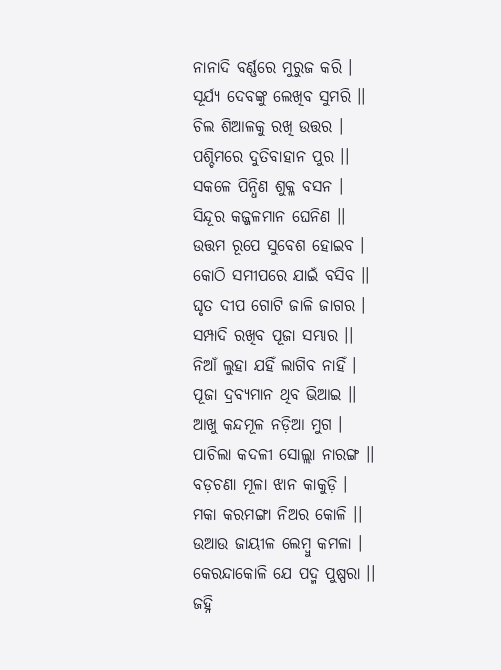ନାନାଦି ବର୍ଣ୍ଣରେ ମୁରୁଜ କରି ।
ସୂର୍ଯ୍ୟ ଦେବଙ୍କୁ ଲେଖିବ ସୁମରି ।।
ଚିଲ ଶିଆଳକୁ ରଖି ଉତ୍ତର ।
ପଶ୍ଚିମରେ ଦୁତିବାହାନ ପୁର ।।
ସକଳେ ପିନ୍ଧିଣ ଶୁକ୍ଳ ବସନ ।
ସିନ୍ଦୂର କଜ୍ଜଳମାନ ଘେନିଣ ।।
ଉତ୍ତମ ରୂପେ ସୁବେଶ ହୋଇବ ।
କୋଠି ସମୀପରେ ଯାଇଁ ବସିବ ।।
ଘୃତ ଦୀପ ଗୋଟି ଜାଳି ଜାଗର ।
ସମ୍ପାଦି ରଖିବ ପୂଜା ସମ୍ଭାର ।।
ନିଆଁ ଲୁହା ଯହିଁ ଲାଗିବ ନାହିଁ ।
ପୂଜା ଦ୍ରବ୍ୟମାନ ଥିବ ଭିଆଇ ।।
ଆଖୁ କନ୍ଦମୂଳ ନଡ଼ିଆ ମୁଗ ।
ପାଚିଲା କଦଳୀ ସୋଲ୍ଲା ନାରଙ୍ଗ ।।
ବଡ଼ଚଣା ମୂଳା ଝାନ କାକୁଡ଼ି ।
ମକା କରମଙ୍ଗା ନିଅର କୋଳି ।।
ଉଆଉ ଜାୟୀଳ ଲେମ୍ବୁ କମଳା ।
କେରନ୍ଦାକୋଳି ଯେ ପଦ୍ମ ପୁଷ୍ପରା ।।
ଜହ୍ନି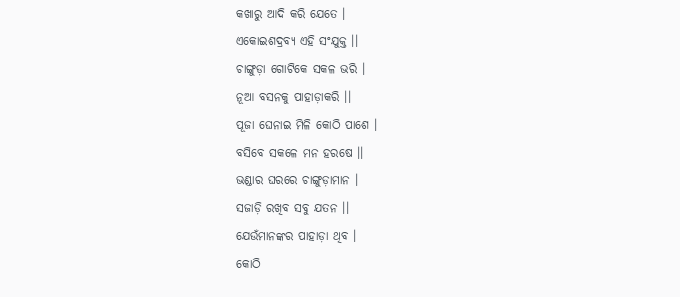କଖାରୁ ଆଦି କରି ଯେତେ ।
ଏକୋଇଶଦ୍ରବ୍ୟ ଏହି ସଂଯୁକ୍ତ ।।
ଚାଙ୍ଗୁଡ଼ା ଗୋଟିକେ ସକଳ ଭରି ।
ନୂଆ ବସନକୁ ପାହାଡ଼ାକରି ।।
ପୂଜା ଘେନାଇ ମିଳି କୋଠି ପାଶେ ।
ବସିବେ ସକଳେ ମନ ହରଷେ ।।
ଭଣ୍ଡାର ଘରରେ ଚାଙ୍ଗୁଡ଼ାମାନ ।
ସଜାଡ଼ି ରଖିବ ସବୁ ଯତନ ।।
ଯେଉଁମାନଙ୍କର ପାହାଡ଼ା ଥିବ ।
କୋଠି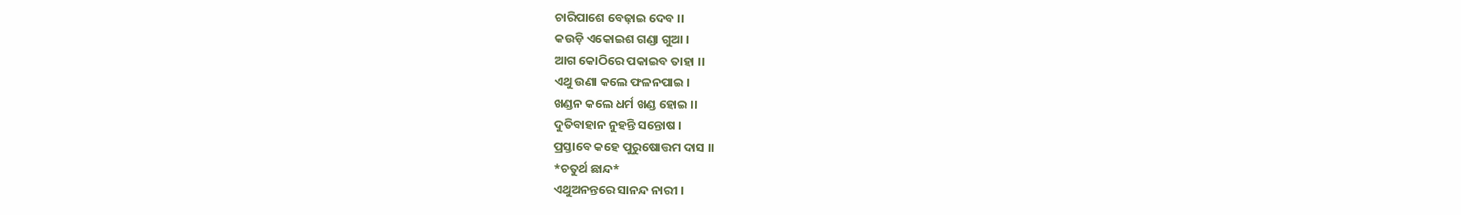ଚାରିପାଶେ ବେଢ଼ାଇ ଦେବ ।।
କଉଡ଼ି ଏକୋଇଶ ଗଣ୍ଡା ଗୁଆ ।
ଆଗ କୋଠିରେ ପକାଇବ ତାହା ।।
ଏଥୁ ଉଣା କଲେ ଫଳନପାଇ ।
ଖଣ୍ଡନ କଲେ ଧର୍ମ ଖଣ୍ଡ ହୋଇ ।।
ଦୁତିବାହାନ ନୁହନ୍ତି ସନ୍ତୋଷ ।
ପ୍ରସ୍ତାବେ କହେ ପୁରୁଷୋତ୍ତମ ଦାସ ।।
*ଚତୁର୍ଥ ଛାନ୍ଦ*
ଏଥୁଅନନ୍ତରେ ସାନନ୍ଦ ନାରୀ ।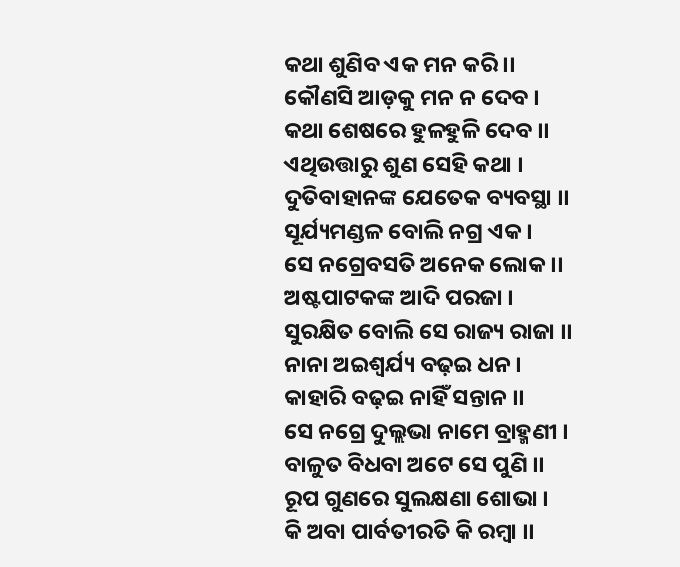କଥା ଶୁଣିବ ଏକ ମନ କରି ।।
କୌଣସି ଆଡ଼କୁ ମନ ନ ଦେବ ।
କଥା ଶେଷରେ ହୁଳହୁଳି ଦେବ ।।
ଏଥିଉତ୍ତାରୁ ଶୁଣ ସେହି କଥା ।
ଦୁତିବାହାନଙ୍କ ଯେତେକ ବ୍ୟବସ୍ଥା ।।
ସୂର୍ଯ୍ୟମଣ୍ଡଳ ବୋଲି ନଗ୍ର ଏକ ।
ସେ ନଗ୍ରେବସତି ଅନେକ ଲୋକ ।।
ଅଷ୍ଟପାଟକଙ୍କ ଆଦି ପରଜା ।
ସୁରକ୍ଷିତ ବୋଲି ସେ ରାଜ୍ୟ ରାଜା ।।
ନାନା ଅଇଶ୍ଵର୍ଯ୍ୟ ବଢ଼ଇ ଧନ ।
କାହାରି ବଢ଼ଇ ନାହିଁ ସନ୍ତାନ ।।
ସେ ନଗ୍ରେ ଦୁଲ୍ଲଭା ନାମେ ବ୍ରାହ୍ମଣୀ ।
ବାଳୁତ ବିଧବା ଅଟେ ସେ ପୁଣି ।।
ରୂପ ଗୁଣରେ ସୁଲକ୍ଷଣା ଶୋଭା ।
କି ଅବା ପାର୍ବତୀରତି କି ରମ୍ବା ।।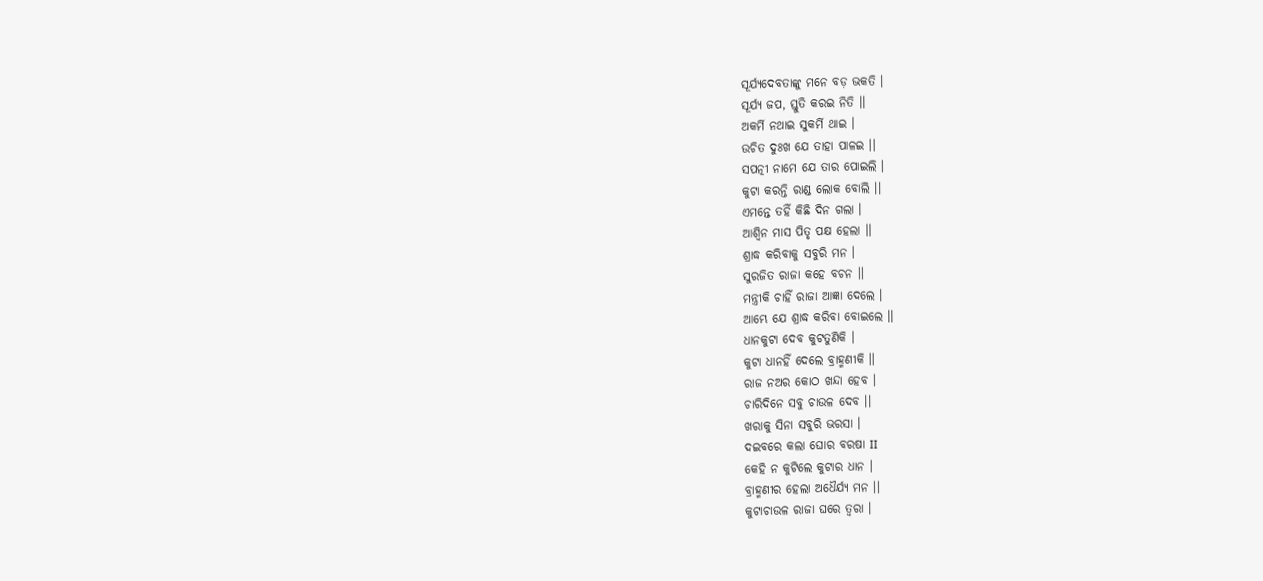ସୂର୍ଯ୍ୟଦେବତାଙ୍କୁ ମନେ ବଡ଼ ଭକତି ।
ସୂର୍ଯ୍ୟ ଜପ, ସ୍ତୁତି କରଇ ନିତି ।।
ଅକର୍ମି ନଥାଇ ସୁକର୍ମି ଥାଇ ।
ଉଚିତ ଦୁଃଖ ଯେ ତାହା ପାଳଇ ।।
ସପତ୍ନୀ ନାମେ ଯେ ତାର ପୋଇଲି ।
କୁଟା କରନ୍ତି ରାଣ୍ଡ ଲୋକ ବୋଲି ।।
ଏମନ୍ତେ ତହିଁ କିଛି ଦିନ ଗଲା ।
ଆଶ୍ୱିନ ମାସ ପିତୃ ପକ୍ଷ ହେଲା ।।
ଶ୍ରାଦ୍ଧ କରିବାକୁ ସବୁରି ମନ ।
ସୁରଜିତ ରାଜା କହେ ବଚନ ।।
ମନ୍ତ୍ରୀକି ଚାହିଁ ରାଜା ଆଜ୍ଞା ଦେଲେ ।
ଆମ୍ଭେ ଯେ ଶ୍ରାଦ୍ଧ କରିବା ବୋଇଲେ ।।
ଧାନକୁଟା ଦେବ କୁଟତୁଣିକି ।
କୁଟା ଧାନହିଁ ଦେଲେ ବ୍ରାହ୍ମଣୀକି ।।
ରାଜ ନଅର କୋଠ ଖନ୍ଦା ହେବ ।
ଚାରିଦିନେ ସବୁ ଚାଉଳ ଦେବ ।।
ଖରାକୁ ସିନା ସବୁରି ଭରସା ।
ଦଇବରେ କଲା ଘୋର ବରଷା II
କେହି ନ କୁଟିଲେ କୁଟାର ଧାନ ।
ବ୍ରାହ୍ମଣୀର ହେଲା ଅଧୈର୍ଯ୍ୟ ମନ ।।
କୁଟାଚାଉଳ ରାଜା ଘରେ ତ୍ବରା ।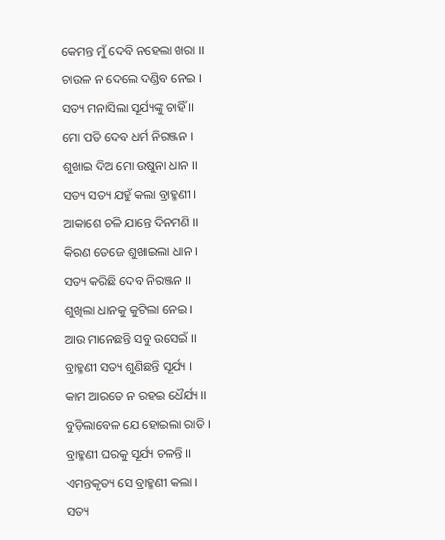କେମନ୍ତ ମୁଁ ଦେବି ନହେଲା ଖରା ।।
ଚାଉଳ ନ ଦେଲେ ଦଣ୍ଡିବ ନେଇ ।
ସତ୍ୟ ମନାସିଲା ସୂର୍ଯ୍ୟଙ୍କୁ ଚାହିଁ ।।
ମୋ ପତି ଦେବ ଧର୍ମ ନିରଞ୍ଜନ ।
ଶୁଖାଇ ଦିଅ ମୋ ଉଷୁନା ଧାନ ।।
ସତ୍ୟ ସତ୍ୟ ଯହୁଁ କଲା ବ୍ରାହ୍ମଣୀ ।
ଆକାଶେ ଚଳି ଯାନ୍ତେ ଦିନମଣି ।।
କିରଣ ତେଜେ ଶୁଖାଇଲା ଧାନ ।
ସତ୍ୟ କରିଛି ଦେବ ନିରଞ୍ଜନ ।।
ଶୁଖିଲା ଧାନକୁ କୁଟିଲା ନେଇ ।
ଆଉ ମାନେଛନ୍ତି ସବୁ ଉସେଇଁ ।।
ବ୍ରାହ୍ମଣୀ ସତ୍ୟ ଶୁଣିଛନ୍ତି ସୂର୍ଯ୍ୟ ।
କାମ ଆରତେ ନ ରହଇ ଧୈର୍ଯ୍ୟ ।।
ବୁଡ଼ିଲାବେଳ ଯେ ହୋଇଲା ରାତି ।
ବ୍ରାହ୍ମଣୀ ଘରକୁ ସୂର୍ଯ୍ୟ ଚଳନ୍ତି ।।
ଏମନ୍ତକୃତ୍ୟ ସେ ବ୍ରାହ୍ମଣୀ କଲା ।
ସତ୍ୟ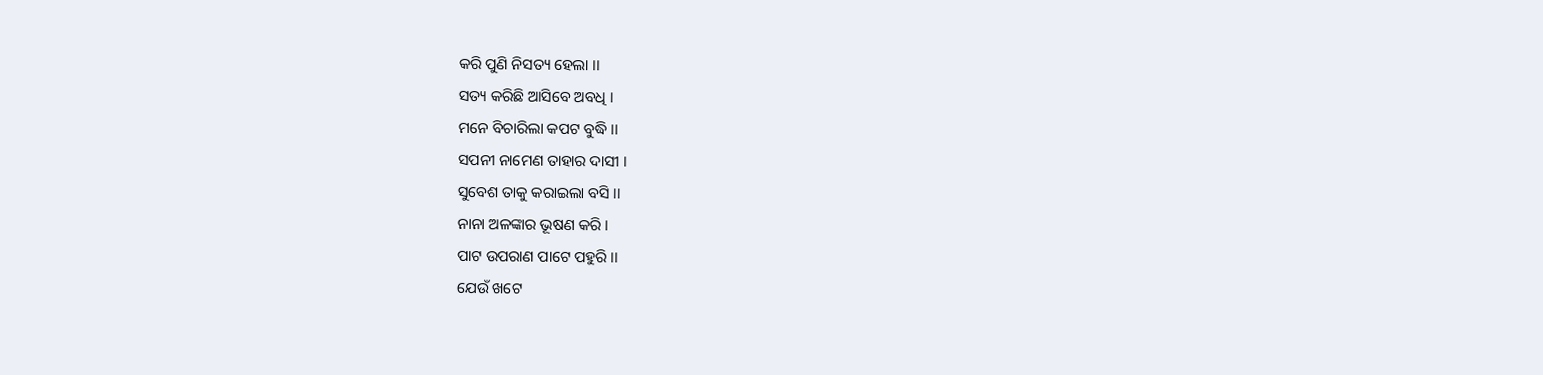କରି ପୁଣି ନିସତ୍ୟ ହେଲା ।।
ସତ୍ୟ କରିଛି ଆସିବେ ଅବଧି ।
ମନେ ବିଚାରିଲା କପଟ ବୁଦ୍ଧି ।।
ସପନୀ ନାମେଣ ତାହାର ଦାସୀ ।
ସୁବେଶ ତାକୁ କରାଇଲା ବସି ।।
ନାନା ଅଳଙ୍କାର ଭୂଷଣ କରି ।
ପାଟ ଉପରାଣ ପାଟେ ପହୁରି ।।
ଯେଉଁ ଖଟେ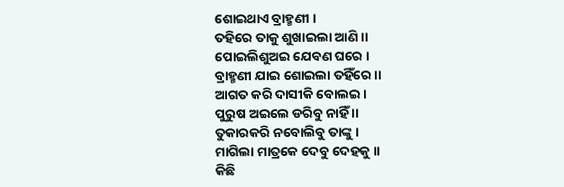ଶୋଇଥାଏ ବ୍ରାହ୍ମଣୀ ।
ତହିରେ ତାକୁ ଶୁଖାଇଲା ଆଣି ।।
ପୋଇଲିଶୁଅଇ ଯେବଣ ଘରେ ।
ବ୍ରାହ୍ମଣୀ ଯାଇ ଶୋଇଲା ତହିଁରେ ।।
ଆଗତ କରି ଦାସୀକି ବୋଲଇ ।
ପୁରୁଷ ଅଇଲେ ଡରିବୁ ନାହିଁ ।।
ତୁକାରକରି ନବୋଲିବୁ ତାଙ୍କୁ ।
ମାଗିଲା ମାତ୍ରକେ ଦେବୁ ଦେହକୁ ।।
କିଛି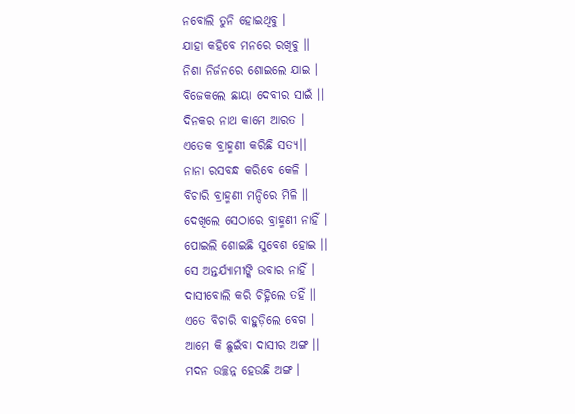ନବୋଲି ତୁନି ହୋଇଥିବୁ ।
ଯାହା କହିବେ ମନରେ ରଖିବୁ ।।
ନିଶା ନିର୍ଜନରେ ଶୋଇଲେ ଯାଇ ।
ବିଜେକଲେ ଛାୟା ଦେବୀର ସାଇଁ ।।
ଦିନକର ନାଥ କାମେ ଆରତ ।
ଏତେକ ବ୍ରାହ୍ମଣୀ କରିଛି ସତ୍ୟ।।
ନାନା ରସବନ୍ଧ କରିବେ କେଳି ।
ବିଚାରି ବ୍ରାହ୍ମଣୀ ମନ୍ଦିରେ ମିଳି ।।
ଦେଖିଲେ ସେଠାରେ ବ୍ରାହ୍ମଣୀ ନାହିଁ ।
ପୋଇଲି ଶୋଇଛି ସୁବେଶ ହୋଇ ।।
ସେ ଅନ୍ତର୍ଯ୍ୟାମୀଙ୍କି ଉବାର ନାହିଁ ।
ଦାସୀବୋଲି କରି ଚିହ୍ନିଲେ ତହିଁ ।।
ଏତେ ବିଚାରି ବାହୁଡ଼ିଲେ ବେଗ ।
ଆମେ କି ଛୁଇଁବା ଦାସୀର ଅଙ୍ଗ ।।
ମଦନ ଉଚ୍ଛନ୍ନ ହେଉଛି ଅଙ୍ଗ ।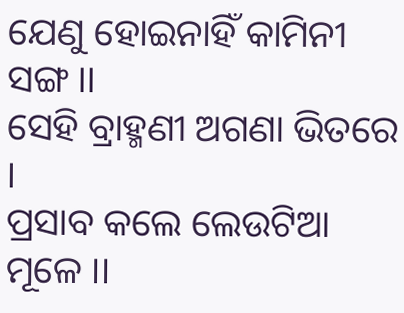ଯେଣୁ ହୋଇନାହିଁ କାମିନୀ ସଙ୍ଗ ।।
ସେହି ବ୍ରାହ୍ମଣୀ ଅଗଣା ଭିତରେ ।
ପ୍ରସାବ କଲେ ଲେଉଟିଆ ମୂଳେ ।।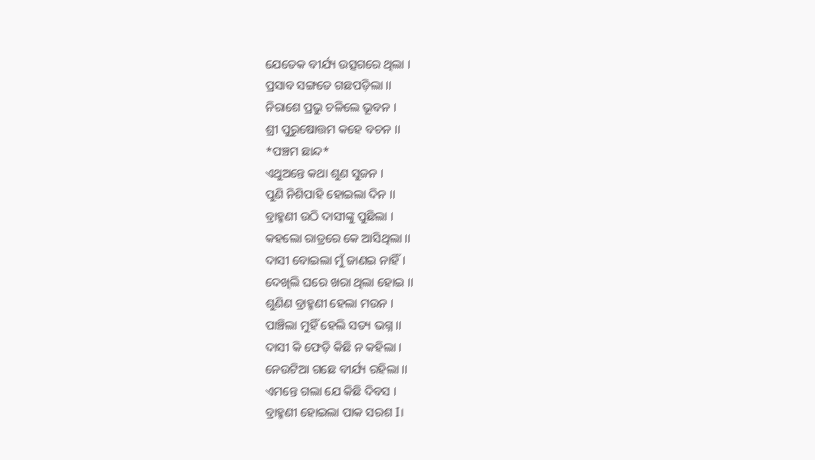ଯେତେକ ବୀର୍ଯ୍ୟ ଉତ୍ସଗରେ ଥିଲା ।
ପ୍ରସାବ ସଙ୍ଗତେ ଗଛପଡ଼ିଲା ।।
ନିରାଶେ ପ୍ରଭୁ ଚଳିଲେ ଭୂବନ ।
ଶ୍ରୀ ପୁରୁଷୋତ୍ତମ କହେ ବଚନ ।।
*ପଞ୍ଚମ ଛାନ୍ଦ*
ଏଥୁଅନ୍ତେ କଥା ଶୁଣ ସୁଜନ ।
ପୁଣି ନିଶିପାହି ହୋଇଲା ଦିନ ।।
ବ୍ରାହ୍ମଣୀ ଉଠି ଦାସୀଙ୍କୁ ପୁଛିଲା ।
କହଲୋ ରାତ୍ରରେ କେ ଆସିଥିଲା ।।
ଦାସୀ ବୋଇଲା ମୁଁ ଜାଣଇ ନାହିଁ ।
ଦେଖିଲି ଘରେ ଖରା ଥିଲା ହୋଇ ।।
ଶୁଣିଣ ବ୍ରାହ୍ମଣୀ ହେଲା ମଉନ ।
ପାଞ୍ଚିଲା ମୁହିଁ ହେଲି ସତ୍ୟ ଭଗ୍ନ ।।
ଦାସୀ କି ଫେଡ଼ି କିଛି ନ କହିଲା ।
ନେଉଟିଆ ଗଛେ ବୀର୍ଯ୍ୟ ରହିଲା ।।
ଏମନ୍ତେ ଗଲା ଯେ କିଛି ଦିବସ ।
ବ୍ରାହ୍ମଣୀ ହୋଇଲା ପାକ ସରଶ I।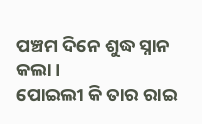ପଞ୍ଚମ ଦିନେ ଶୁଦ୍ଧ ସ୍ନାନ କଲା ।
ପୋଇଲୀ କି ତାର ରାଇ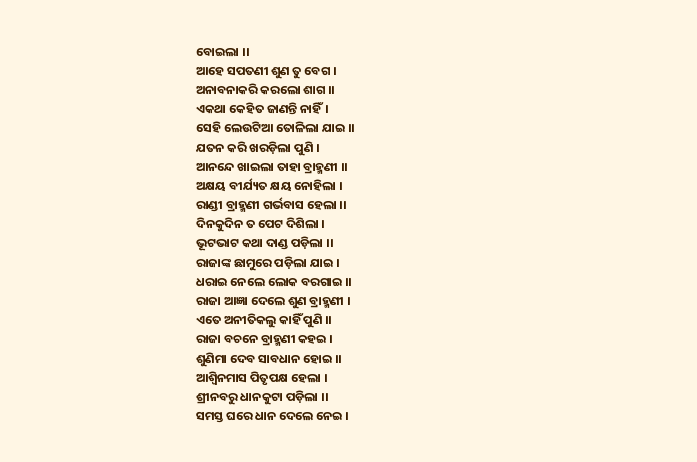ବୋଇଲା ।।
ଆହେ ସପତଣୀ ଶୁଣ ତୁ ବେଗ ।
ଅନାବନାକରି କରଲୋ ଶାଗ ।।
ଏକଥା କେହିତ ଜାଣନ୍ତି ନାହିଁ।
ସେହି ଲେଉଟିଆ ତୋଳିଲା ଯାଇ ।।
ଯତନ କରି ଖରଡ଼ିଲା ପୁଣି ।
ଆନନ୍ଦେ ଖାଇଲା ତାହା ବ୍ରାହ୍ମଣୀ ।।
ଅକ୍ଷୟ ବୀର୍ଯ୍ୟତ କ୍ଷୟ ନୋହିଲା ।
ରାଣ୍ଡୀ ବ୍ରାହ୍ମଣୀ ଗର୍ଭବାସ ହେଲା ।।
ଦିନକୁଦିନ ତ ପେଟ ଦିଶିଲା ।
ଭୂଟଭାଟ କଥା ଦାଣ୍ଡ ପଡ଼ିଲା ।।
ରାଜାଙ୍କ ଛାମୁରେ ପଡ଼ିଲା ଯାଇ ।
ଧରାଇ ନେଲେ ଲୋକ ବରଗାଇ ।।
ରାଜା ଆଜ୍ଞା ଦେଲେ ଶୁଣ ବ୍ରାହ୍ମଣୀ ।
ଏତେ ଅନୀତିକଲୁ କାହିଁ ପୁଣି ।।
ରାଜା ବଚନେ ବ୍ରାହ୍ମଣୀ କହଇ ।
ଶୁଣିମା ଦେବ ସାବଧାନ ହୋଇ ।।
ଆଶ୍ୱିନମାସ ପିତୃପକ୍ଷ ହେଲା ।
ଶ୍ରୀନବରୁ ଧାନକୁଟା ପଡ଼ିଲା ।।
ସମସ୍ତ ଘରେ ଧାନ ଦେଲେ ନେଇ ।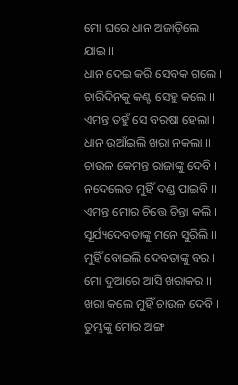ମୋ ଘରେ ଧାନ ଅଜାଡ଼ିଲେ ଯାଇ ।।
ଧାନ ଦେଇ କରି ସେବକ ଗଲେ ।
ଚାରିଦିନକୁ କଣ୍ଟ ସେହୁ କଲେ ।।
ଏମନ୍ତ ତହୁଁ ସେ ବରଷା ହେଲା ।
ଧାନ ଉଆଁଇଲି ଖରା ନକଲା ।।
ଚାଉଳ କେମନ୍ତ ରାଜାଙ୍କୁ ଦେବି ।
ନଦେଲେତ ମୁହିଁ ଦଣ୍ଡ ପାଇବି ।।
ଏମନ୍ତ ମୋର ଚିତ୍ତେ ଚିନ୍ତା କଲି ।
ସୂର୍ଯ୍ୟଦେବତାଙ୍କୁ ମନେ ସୁରିଲି ।।
ମୁହିଁ ବୋଇଲି ଦେବତାଙ୍କୁ ବର ।
ମୋ ଦୁଆରେ ଆସି ଖରାକର ।।
ଖରା କଲେ ମୁହିଁ ଚାଉଳ ଦେବି ।
ତୁମ୍ଭଙ୍କୁ ମୋର ଅଙ୍ଗ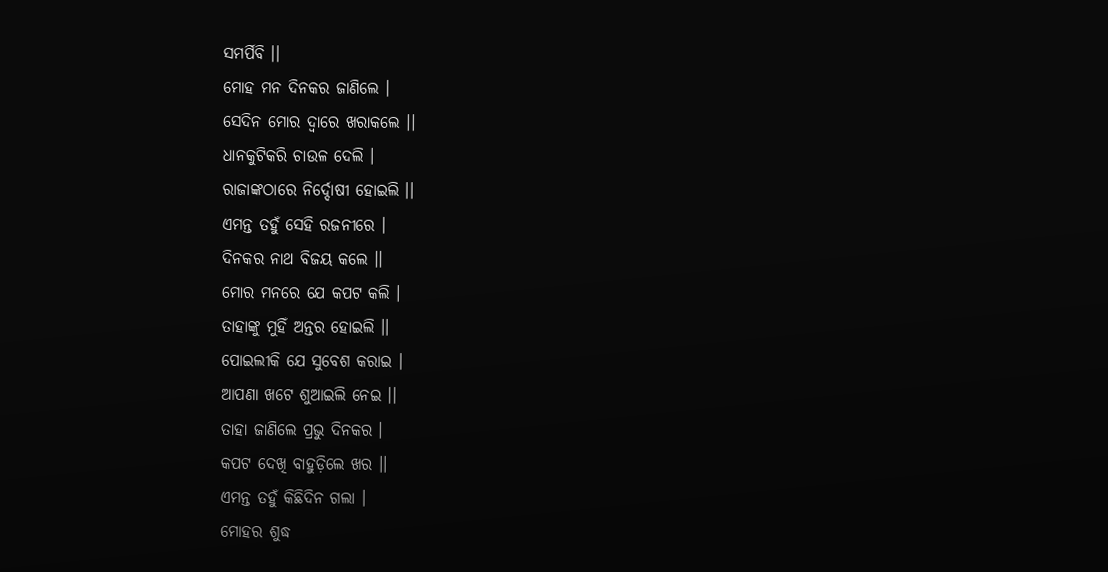ସମର୍ପିବି ।।
ମୋହ ମନ ଦିନକର ଜାଣିଲେ ।
ସେଦିନ ମୋର ଦ୍ଵାରେ ଖରାକଲେ ।।
ଧାନକୁଟିକରି ଚାଉଳ ଦେଲି ।
ରାଜାଙ୍କଠାରେ ନିର୍ଦ୍ଦୋଷୀ ହୋଇଲି ।।
ଏମନ୍ତ ତହୁଁ ସେହି ରଜନୀରେ ।
ଦିନକର ନାଥ ବିଜୟ କଲେ ।।
ମୋର ମନରେ ଯେ କପଟ କଲି ।
ତାହାଙ୍କୁ ମୁହିଁ ଅନ୍ତର ହୋଇଲି ।।
ପୋଇଲୀକି ଯେ ସୁବେଶ କରାଇ ।
ଆପଣା ଖଟେ ଶୁଆଇଲି ନେଇ ।।
ତାହା ଜାଣିଲେ ପ୍ରଭୁ ଦିନକର ।
କପଟ ଦେଖି ବାହୁଡ଼ିଲେ ଖର ।।
ଏମନ୍ତ ତହୁଁ କିଛିଦିନ ଗଲା ।
ମୋହର ଶୁଦ୍ଧ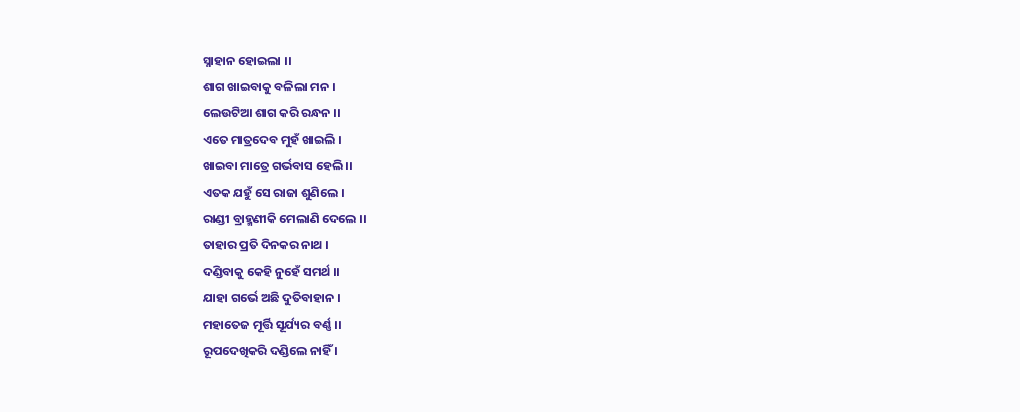ସ୍ନାହାନ ହୋଇଲା ।।
ଶାଗ ଖାଇବାକୁ ବଳିଲା ମନ ।
ଲେଉଟିଆ ଶାଗ କରି ରନ୍ଧନ ।।
ଏତେ ମାତ୍ରଦେବ ମୁହଁ ଖାଇଲି ।
ଖାଇବା ମାତ୍ରେ ଗର୍ଭବାସ ହେଲି ।।
ଏତକ ଯହୁଁ ସେ ରାଜା ଶୁଣିଲେ ।
ରାଣ୍ଡୀ ବ୍ରାହ୍ମଣୀକି ମେଲାଣି ଦେଲେ ।।
ତାହାର ପ୍ରତି ଦିନକର ନାଥ ।
ଦଣ୍ଡିବାକୁ କେହି ନୁହେଁ ସମର୍ଥ ।।
ଯାହା ଗର୍ଭେ ଅଛି ଦୁତିବାହାନ ।
ମହାତେଜ ମୂର୍ତ୍ତି ସୂର୍ଯ୍ୟର ବର୍ଣ୍ଣ ।।
ରୂପଦେଖିକରି ଦଣ୍ଡିଲେ ନାହିଁ ।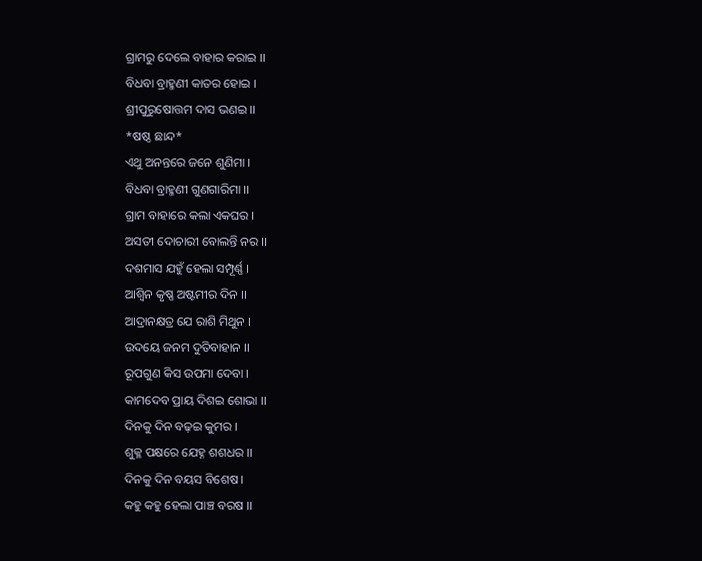ଗ୍ରାମରୁ ଦେଲେ ବାହାର କରାଇ ।।
ବିଧବା ବ୍ରାହ୍ମଣୀ କାତର ହୋଇ ।
ଶ୍ରୀପୁରୁଷୋତ୍ତମ ଦାସ ଭଣଇ ।।
*ଷଷ୍ଠ ଛାନ୍ଦ*
ଏଥୁ ଅନନ୍ତରେ ଜନେ ଶୁଣିମା ।
ବିଧବା ବ୍ରାହ୍ମଣୀ ଗୁଣଗାରିମା ।।
ଗ୍ରାମ ବାହାରେ କଲା ଏକଘର ।
ଅସତୀ ଦୋଚାରୀ ବୋଲନ୍ତି ନର ।।
ଦଶମାସ ଯହୁଁ ହେଲା ସମ୍ପୂର୍ଣ୍ଣ ।
ଆଶ୍ଵିନ କୃଷ୍ଣ ଅଷ୍ଟମୀର ଦିନ ।।
ଆଦ୍ରାନକ୍ଷତ୍ର ଯେ ରାଶି ମିଥୁନ ।
ଉଦୟେ ଜନମ ଦୁତିବାହାନ ।।
ରୂପଗୁଣ କିସ ଉପମା ଦେବା ।
କାମଦେବ ପ୍ରାୟ ଦିଶଇ ଶୋଭା ।।
ଦିନକୁ ଦିନ ବଢ଼ଇ କୁମର ।
ଶୁକ୍ଳ ପକ୍ଷରେ ଯେହ୍ନ ଶଶଧର ।।
ଦିନକୁ ଦିନ ବୟସ ବିଶେଷ ।
କହୁ କହୁ ହେଲା ପାଞ୍ଚ ବରଷ ।।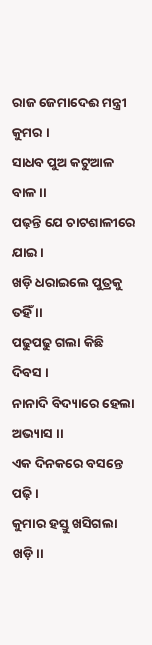ରାଜ ଜେମାଦେଈ ମନ୍ତ୍ରୀ କୁମର ।
ସାଧବ ପୁଅ କଟୁଆଳ ବାଳ ।।
ପଢ଼ନ୍ତି ଯେ ଚାଟଶାଳୀରେ ଯାଇ ।
ଖଡ଼ି ଧରାଇଲେ ପୁତ୍ରକୁ ତହିଁ ।।
ପଢୁପଢୁ ଗଲା କିଛି ଦିବସ ।
ନାନାଦି ବିଦ୍ୟାରେ ହେଲା ଅଭ୍ୟାସ ।।
ଏକ ଦିନକରେ ବସନ୍ତେ ପଢ଼ି ।
କୁମାର ହସ୍ତୁ ଖସିଗଲା ଖଡ଼ି।।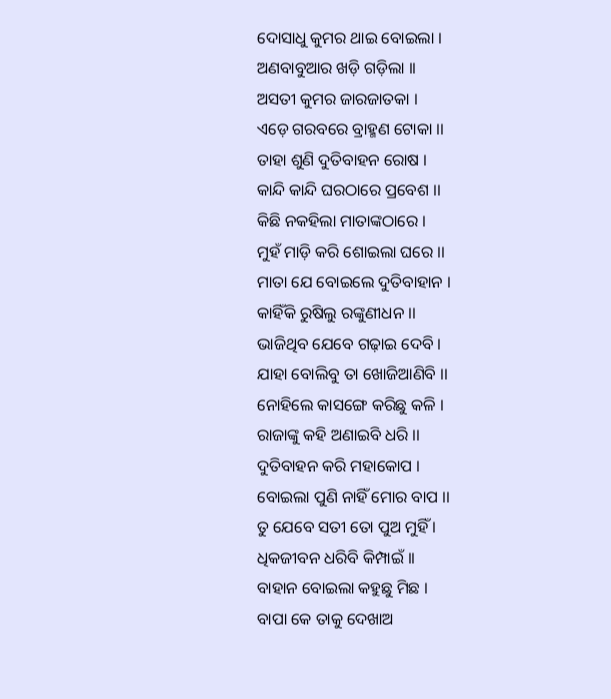ଦୋସାଧୁ କୁମର ଥାଇ ବୋଇଲା ।
ଅଣବାବୁଆର ଖଡ଼ି ଗଡ଼ିଲା ।।
ଅସତୀ କୁମର ଜାରଜାତକା ।
ଏଡ଼େ ଗରବରେ ବ୍ରାହ୍ମଣ ଟୋକା ।।
ତାହା ଶୁଣି ଦୁତିବାହନ ରୋଷ ।
କାନ୍ଦି କାନ୍ଦି ଘରଠାରେ ପ୍ରବେଶ ।।
କିଛି ନକହିଲା ମାତାଙ୍କଠାରେ ।
ମୁହଁ ମାଡ଼ି କରି ଶୋଇଲା ଘରେ ।।
ମାତା ଯେ ବୋଇଲେ ଦୁତିବାହାନ ।
କାହିଁକି ରୁଷିଲୁ ରଙ୍କୁଣୀଧନ ।।
ଭାଜିଥିବ ଯେବେ ଗଢ଼ାଇ ଦେବି ।
ଯାହା ବୋଲିବୁ ତା ଖୋଜିଆଣିବି ।।
ନୋହିଲେ କାସଙ୍ଗେ କରିଛୁ କଳି ।
ରାଜାଙ୍କୁ କହି ଅଣାଇବି ଧରି ।।
ଦୁତିବାହନ କରି ମହାକୋପ ।
ବୋଇଲା ପୁଣି ନାହିଁ ମୋର ବାପ ।।
ତୁ ଯେବେ ସତୀ ତୋ ପୁଅ ମୁହିଁ ।
ଧିକଜୀବନ ଧରିବି କିମ୍ପାଇଁ ।।
ବାହାନ ବୋଇଲା କହୁଛୁ ମିଛ ।
ବାପା କେ ତାକୁ ଦେଖାଅ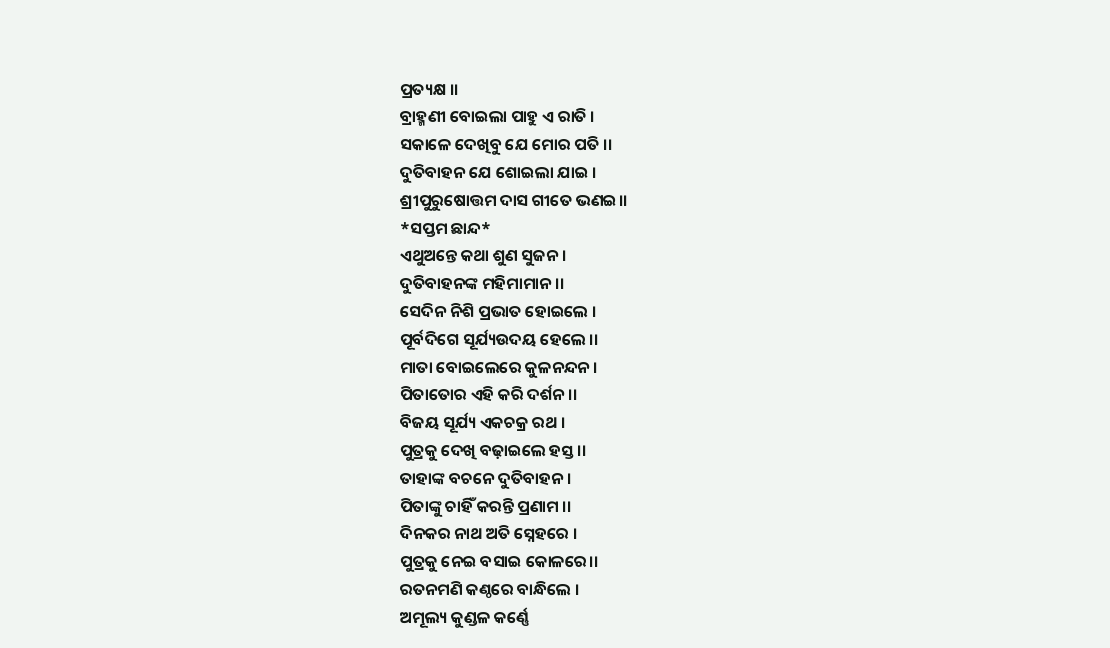ପ୍ରତ୍ୟକ୍ଷ ।।
ବ୍ରାହ୍ମଣୀ ବୋଇଲା ପାହୁ ଏ ରାତି ।
ସକାଳେ ଦେଖିବୁ ଯେ ମୋର ପତି ।।
ଦୁତିବାହନ ଯେ ଶୋଇଲା ଯାଇ ।
ଶ୍ରୀପୁରୁଷୋତ୍ତମ ଦାସ ଗୀତେ ଭଣଇ।।
*ସପ୍ତମ ଛାନ୍ଦ*
ଏଥୁଅନ୍ତେ କଥା ଶୁଣ ସୁଜନ ।
ଦୁତିବାହନଙ୍କ ମହିମାମାନ ।।
ସେଦିନ ନିଶି ପ୍ରଭାତ ହୋଇଲେ ।
ପୂର୍ବଦିଗେ ସୂର୍ଯ୍ୟଉଦୟ ହେଲେ ।।
ମାତା ବୋଇଲେରେ କୁଳନନ୍ଦନ ।
ପିତାତୋର ଏହି କରି ଦର୍ଶନ ।।
ବିଜୟ ସୂର୍ଯ୍ୟ ଏକଚକ୍ର ରଥ ।
ପୁତ୍ରକୁ ଦେଖି ବଢ଼ାଇଲେ ହସ୍ତ ।।
ତାହାଙ୍କ ବଚନେ ଦୁତିବାହନ ।
ପିତାଙ୍କୁ ଚାହିଁ କରନ୍ତି ପ୍ରଣାମ ।।
ଦିନକର ନାଥ ଅତି ସ୍ନେହରେ ।
ପୁତ୍ରକୁ ନେଇ ବସାଇ କୋଳରେ।।
ରତନମଣି କଣ୍ଠରେ ବାନ୍ଧିଲେ ।
ଅମୂଲ୍ୟ କୁଣ୍ଡଳ କର୍ଣ୍ଣେ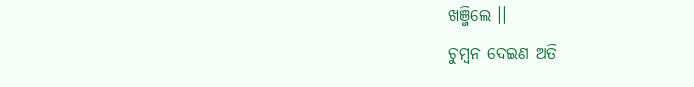ଖଞ୍ଜିଲେ ।।
ଚୁମ୍ବନ ଦେଇଣ ଅତି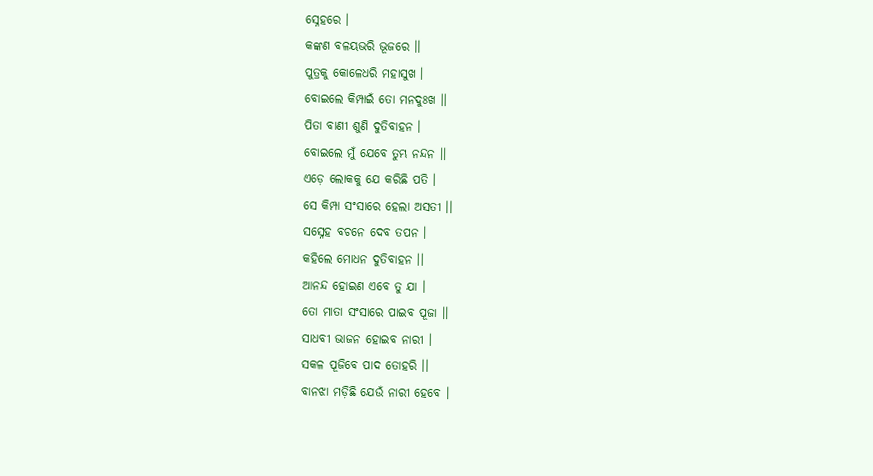ସ୍ନେହରେ ।
କଙ୍କଣ ବଳୟଭରି ଭୂଜରେ ।।
ପୁତ୍ରକୁ କୋଳେଧରି ମହାସୁଖ ।
ବୋଇଲେ କିମ୍ପାଇଁ ତୋ ମନଦୁଃଖ ।।
ପିତା ବାଣୀ ଶୁଣି ଦୁତିବାହନ ।
ବୋଇଲେ ମୁଁ ଯେବେ ତୁମ୍ଭ ନନ୍ଦନ ।।
ଏଡ଼େ ଲୋକକୁ ଯେ କରିଛି ପତି ।
ସେ କିମ୍ପା ସଂସାରେ ହେଲା ଅସତୀ ।।
ସସ୍ନେହ ବଚନେ ଦେବ ତପନ ।
କହିଲେ ମୋଧନ ଦୁତିବାହନ ।।
ଆନନ୍ଦ ହୋଇଣ ଏବେ ତୁ ଯା ।
ତୋ ମାତା ସଂସାରେ ପାଇବ ପୂଜା ।।
ସାଧବୀ ଭାଜନ ହୋଇବ ନାରୀ ।
ସକଳ ପୂଜିବେ ପାଦ ତୋହରି ।।
ବାନଝା ମଡ଼ିଛି ଯେଉଁ ନାରୀ ହେବେ ।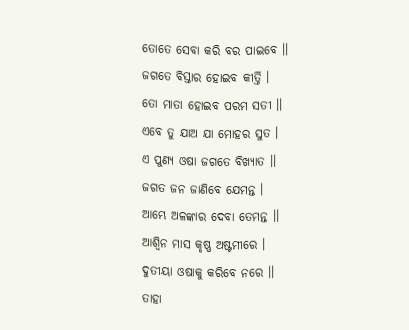ତୋତେ ସେବା କରି ବର ପାଇବେ ।।
ଜଗତେ ବିସ୍ତାର ହୋଇବ କୀର୍ତ୍ତି ।
ତୋ ମାତା ହୋଇବ ପରମ ସତୀ ।।
ଏବେ ତୁ ଯାଅ ଯା ମୋହର ସୁତ ।
ଏ ପୁଣ୍ୟ ଓଷା ଜଗତେ ବିଖ୍ୟାତ ।।
ଜଗତ ଜନ ଜାଣିବେ ଯେମନ୍ତ ।
ଆମ୍ଭେ ଅଳଙ୍କାର ଦେବା ତେମନ୍ତ ।।
ଆଶ୍ୱିନ ମାସ କୃଷ୍ଣ ଅଷ୍ଟମୀରେ ।
ଦୁତୀୟା ଓଷାକୁ କରିବେ ନରେ ।।
ତାହା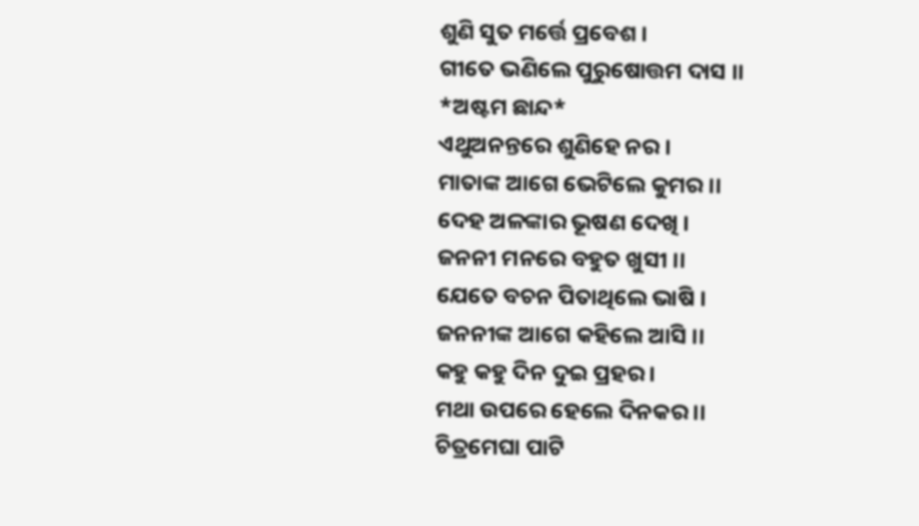ଶୁଣି ସୁତ ମର୍ତ୍ତେ ପ୍ରବେଶ ।
ଗୀତେ ଭଣିଲେ ପୁରୁଷୋତ୍ତମ ଦାସ ।।
*ଅଷ୍ଟମ ଛାନ୍ଦ*
ଏଥୁଅନନ୍ତରେ ଶୁଣିହେ ନର ।
ମାତାଙ୍କ ଆଗେ ଭେଟିଲେ କୁମର ।।
ଦେହ ଅଳଙ୍କାର ଭୂଷଣ ଦେଖି ।
ଜନନୀ ମନରେ ବହୁତ ଖୁସୀ ।।
ଯେତେ ବଚନ ପିତାଥିଲେ ଭାଷି ।
ଜନନୀଙ୍କ ଆଗେ କହିଲେ ଆସି ।।
କହୁ କହୁ ଦିନ ଦୁଇ ପ୍ରହର ।
ମଥା ଉପରେ ହେଲେ ଦିନକର ।।
ଚିତ୍ରମେଘା ପାଟି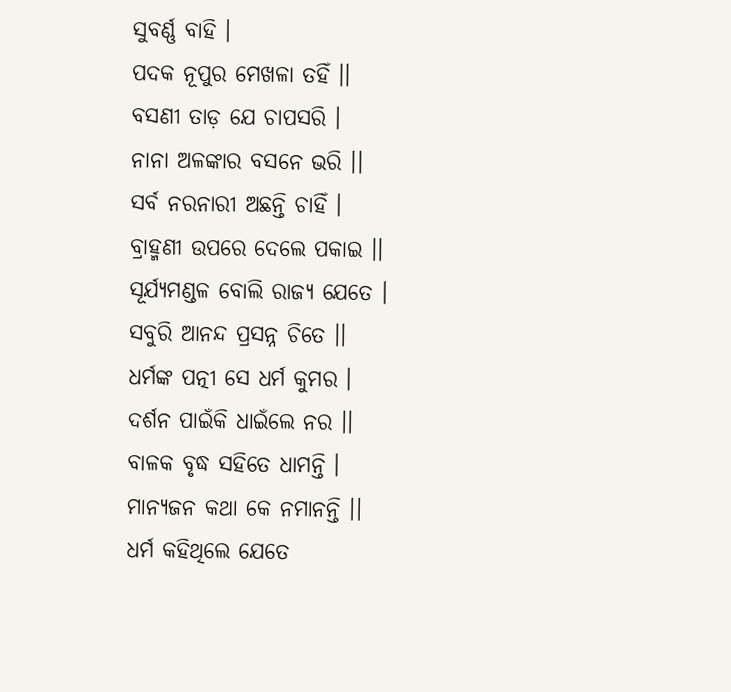ସୁବର୍ଣ୍ଣ ବାହି ।
ପଦକ ନୂପୁର ମେଖଳା ତହିଁ ।।
ବସଣୀ ତାଡ଼ ଯେ ଚାପସରି ।
ନାନା ଅଳଙ୍କାର ବସନେ ଭରି ।।
ସର୍ବ ନରନାରୀ ଅଛନ୍ତି ଚାହିଁ ।
ବ୍ରାହ୍ମଣୀ ଉପରେ ଦେଲେ ପକାଇ ।।
ସୂର୍ଯ୍ୟମଣ୍ଡଳ ବୋଲି ରାଜ୍ୟ ଯେତେ ।
ସବୁରି ଆନନ୍ଦ ପ୍ରସନ୍ନ ଚିତେ ।।
ଧର୍ମଙ୍କ ପତ୍ନୀ ସେ ଧର୍ମ କୁମର ।
ଦର୍ଶନ ପାଇଁକି ଧାଇଁଲେ ନର ।।
ବାଳକ ବୃଦ୍ଧ ସହିତେ ଧାମନ୍ତି ।
ମାନ୍ୟଜନ କଥା କେ ନମାନନ୍ତି ।।
ଧର୍ମ କହିଥିଲେ ଯେତେ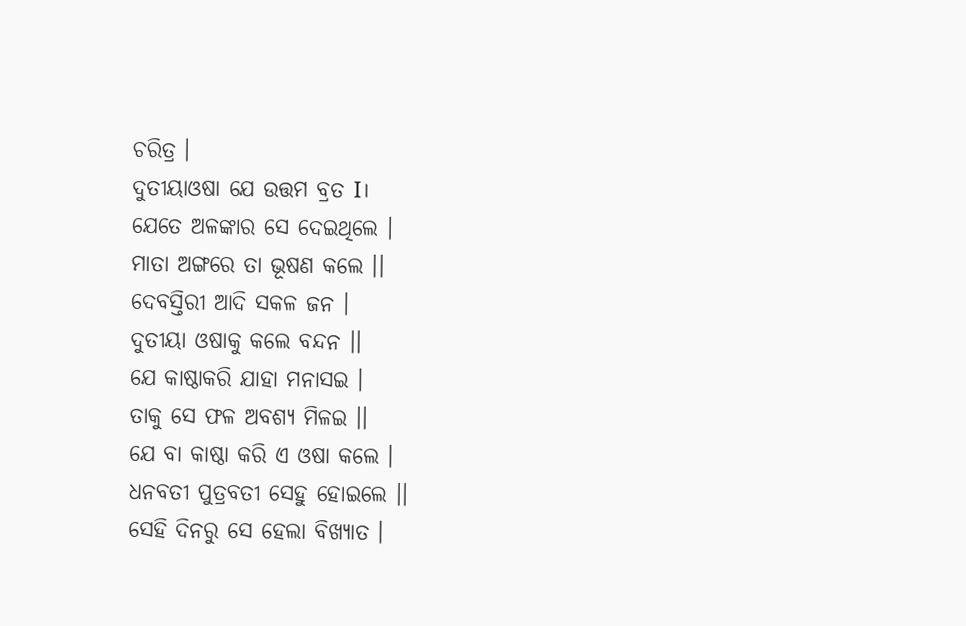ଚରିତ୍ର ।
ଦୁତୀୟାଓଷା ଯେ ଉତ୍ତମ ବ୍ରତ I।
ଯେତେ ଅଳଙ୍କାର ସେ ଦେଇଥିଲେ ।
ମାତା ଅଙ୍ଗରେ ତା ଭୂଷଣ କଲେ ।।
ଦେବସ୍ତିରୀ ଆଦି ସକଳ ଜନ ।
ଦୁତୀୟା ଓଷାକୁ କଲେ ବନ୍ଦନ ।।
ଯେ କାଷ୍ଠାକରି ଯାହା ମନାସଇ ।
ତାକୁ ସେ ଫଳ ଅବଶ୍ୟ ମିଳଇ ।।
ଯେ ବା କାଷ୍ଠା କରି ଏ ଓଷା କଲେ ।
ଧନବତୀ ପୁତ୍ରବତୀ ସେହୁ ହୋଇଲେ ।।
ସେହି ଦିନରୁ ସେ ହେଲା ବିଖ୍ୟାତ ।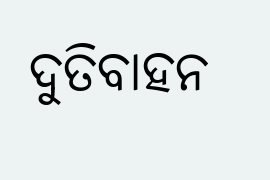ଦୁତିବାହନ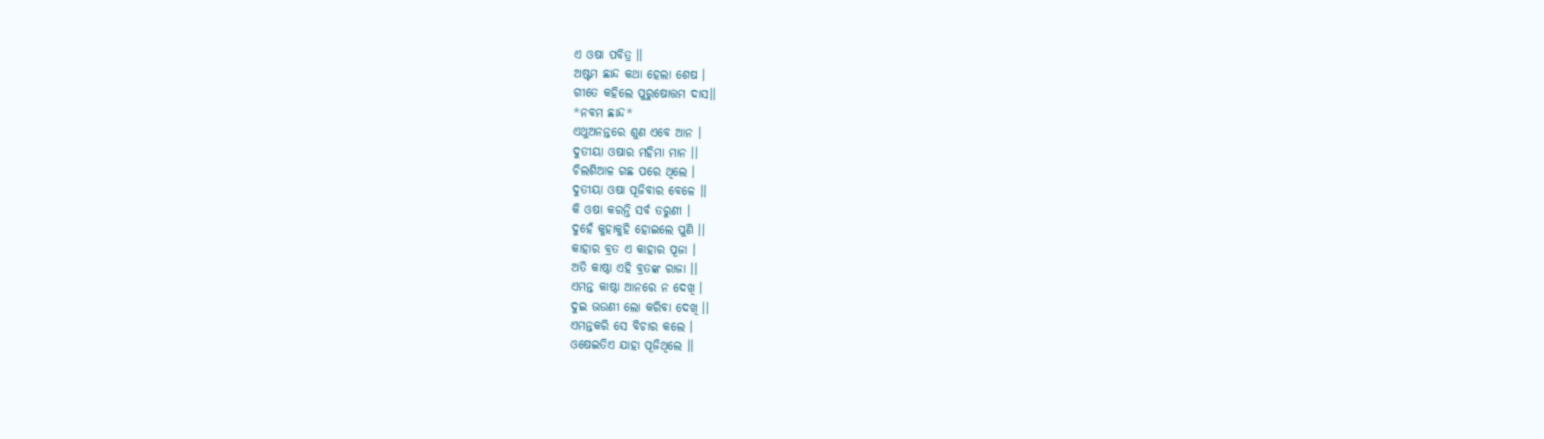ଏ ଓଷା ପବିତ୍ର ।।
ଅଷ୍ଟମ ଛାନ୍ଦ କଥା ହେଲା ଶେଷ ।
ଗୀତେ କହିଲେ ପୁରୁଷୋତ୍ତମ ଦାସ।।
*ନବମ ଛାନ୍ଦ*
ଏଥୁଅନନ୍ତରେ ଶୁଣ ଏବେ ଆନ ।
ଦୁତୀୟା ଓଷାର ମହିମା ମାନ ।।
ଚିଲଶିଆଳ ଗଛ ପରେ ଥିଲେ ।
ଦୁତୀୟା ଓଷା ପୂଜିବାର ବେଳେ ।।
କି ଓଷା କରନ୍ତି ସର୍ବ ତରୁଣୀ ।
ଦୁହେଁ କୁହାକୁହି ହୋଇଲେ ପୁଣି ।।
କାହାର ବ୍ରତ ଏ କାହାର ପୂଜା ।
ଅତି କାଷ୍ଠା ଏହି ବ୍ରତଙ୍କ ରାଜା ।।
ଏମନ୍ତ କାଷ୍ଠା ଆନରେ ନ ଦେଖି ।
ଦୁଇ ଭଉଣୀ ଲୋ କରିବା ଦେଖି ।।
ଏମନ୍ତକରି ସେ ବିଚାର କଲେ ।
ଓଷେଇତିଏ ଯାହା ପୂଜିଥିଲେ ।।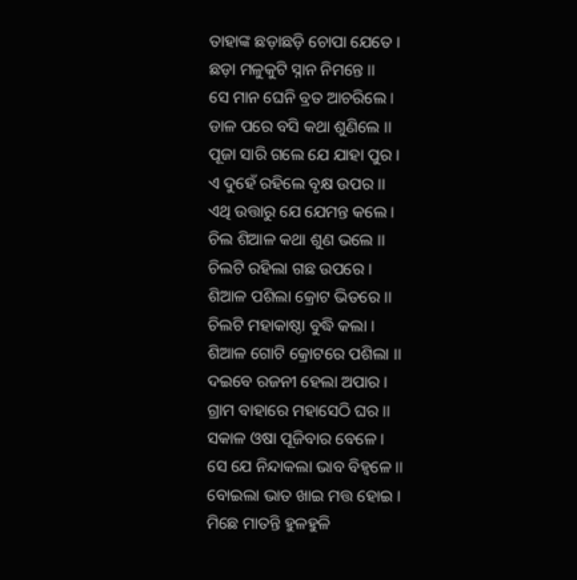ତାହାଙ୍କ ଛଡ଼ାଛଡ଼ି ଚୋପା ଯେତେ ।
ଛଡ଼ା ମଳୁକୁଟି ସ୍ନାନ ନିମନ୍ତେ ।।
ସେ ମାନ ଘେନି ବ୍ରତ ଆଚରିଲେ ।
ଡାଳ ପରେ ବସି କଥା ଶୁଣିଲେ ।।
ପୂଜା ସାରି ଗଲେ ଯେ ଯାହା ପୁର ।
ଏ ଦୁହେଁ ରହିଲେ ବୃକ୍ଷ ଉପର ।।
ଏଥି ଉତ୍ତାରୁ ଯେ ଯେମନ୍ତ କଲେ ।
ଚିଲ ଶିଆଳ କଥା ଶୁଣ ଭଲେ ।।
ଚିଲଟି ରହିଲା ଗଛ ଉପରେ ।
ଶିଆଳ ପଶିଲା କ୍ରୋଟ ଭିତରେ ।।
ଚିଲଟି ମହାକାଷ୍ଠା ବୁଦ୍ଧି କଲା ।
ଶିଆଳ ଗୋଟି କ୍ରୋଟରେ ପଶିଲା ।।
ଦଇବେ ରଜନୀ ହେଲା ଅପାର ।
ଗ୍ରାମ ବାହାରେ ମହାସେଠି ଘର ।।
ସକାଳ ଓଷା ପୂଜିବାର ବେଳେ ।
ସେ ଯେ ନିନ୍ଦାକଲା ଭାବ ବିହ୍ବଳେ ।।
ବୋଇଲା ଭାତ ଖାଇ ମତ୍ତ ହୋଇ ।
ମିଛେ ମାତନ୍ତି ହୁଳହୁଳି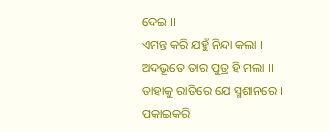ଦେଇ ।।
ଏମନ୍ତ କରି ଯହୁଁ ନିନ୍ଦା କଲା ।
ଅଦଭୂତେ ତାର ପୁତ୍ର ହି ମଲା ।।
ତାହାକୁ ରାତିରେ ଯେ ସ୍ମଶାନରେ ।
ପକାଇକରି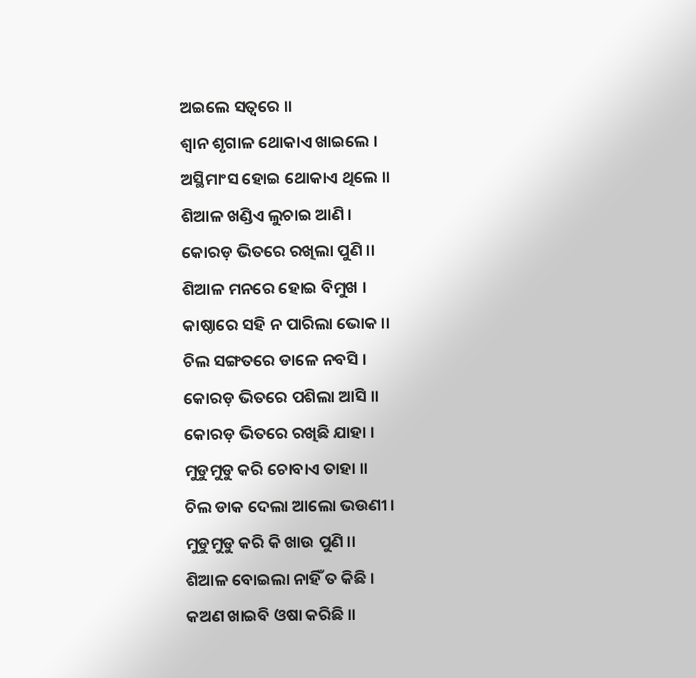ଅଇଲେ ସତ୍ଵରେ ।।
ଶ୍ଵାନ ଶୃଗାଳ ଥୋକାଏ ଖାଇଲେ ।
ଅସ୍ଥିମାଂସ ହୋଇ ଥୋକାଏ ଥିଲେ ।।
ଶିଆଳ ଖଣ୍ଡିଏ ଲୁଚାଇ ଆଣି ।
କୋରଡ଼ ଭିତରେ ରଖିଲା ପୁଣି ।।
ଶିଆଳ ମନରେ ହୋଇ ବିମୁଖ ।
କାଷ୍ଠାରେ ସହି ନ ପାରିଲା ଭୋକ ।।
ଚିଲ ସଙ୍ଗତରେ ଡାଳେ ନବସି ।
କୋରଡ଼ ଭିତରେ ପଶିଲା ଆସି ।।
କୋରଡ଼ ଭିତରେ ରଖିଛି ଯାହା ।
ମୁଡୁମୁଡୁ କରି ଚୋବାଏ ତାହା ।।
ଚିଲ ଡାକ ଦେଲା ଆଲୋ ଭଉଣୀ ।
ମୁଡୁମୁଡୁ କରି କି ଖାଉ ପୁଣି ।।
ଶିଆଳ ବୋଇଲା ନାହିଁ ତ କିଛି ।
କଅଣ ଖାଇବି ଓଷା କରିଛି ।।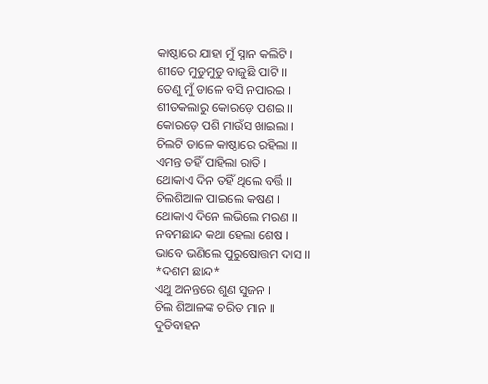କାଷ୍ଠାରେ ଯାହା ମୁଁ ସ୍ନାନ କଲିଟି ।
ଶୀତେ ମୁଡୁମୁଡୁ ବାଜୁଛି ପାଟି ।।
ତେଣୁ ମୁଁ ଡାଳେ ବସି ନପାରଇ ।
ଶୀତକଲାରୁ କୋରଡ଼େ ପଶଇ ।।
କୋରଡ଼େ ପଶି ମାଉଁସ ଖାଇଲା ।
ଚିଲଟି ଡାଳେ କାଷ୍ଠାରେ ରହିଲା ।।
ଏମନ୍ତ ତହିଁ ପାହିଲା ରାତି ।
ଥୋକାଏ ଦିନ ତହିଁ ଥିଲେ ବର୍ତ୍ତି ।।
ଚିଲଶିଆଳ ପାଇଲେ କଷଣ ।
ଥୋକାଏ ଦିନେ ଲଭିଲେ ମରଣ ।।
ନବମଛାନ୍ଦ କଥା ହେଲା ଶେଷ ।
ଭାବେ ଭଣିଲେ ପୁରୁଷୋତ୍ତମ ଦାସ ।।
*ଦଶମ ଛାନ୍ଦ*
ଏଥୁ ଅନନ୍ତରେ ଶୁଣ ସୁଜନ ।
ଚିଲ ଶିଆଳଙ୍କ ଚରିତ ମାନ ।।
ଦୁତିବାହନ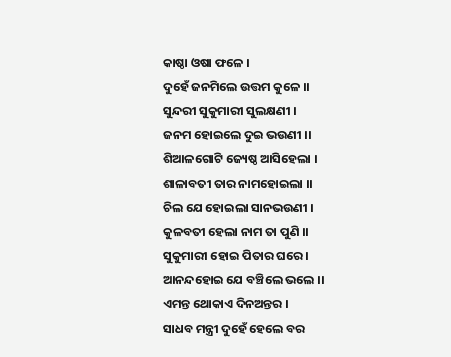କାଷ୍ଠା ଓଷା ଫଳେ ।
ଦୁହେଁ ଜନମିଲେ ଉତ୍ତମ କୁଳେ ।।
ସୁନ୍ଦରୀ ସୁକୁମାରୀ ସୁଲକ୍ଷଣୀ ।
ଜନମ ହୋଇଲେ ଦୁଇ ଭଉଣୀ ।।
ଶିଆଳଗୋଟି ଜ୍ୟେଷ୍ଠ ଆସିହେଲା ।
ଶାଳାବତୀ ତାର ନାମହୋଇଲା ।।
ଚିଲ ଯେ ହୋଇଲା ସାନଭଉଣୀ ।
କୁଳବତୀ ହେଲା ନାମ ତା ପୁଣି ।।
ସୁକୁମାରୀ ହୋଇ ପିତାର ଘରେ ।
ଆନନ୍ଦହୋଇ ଯେ ବଞ୍ଚିଲେ ଭଲେ ।।
ଏମନ୍ତ ଥୋକାଏ ଦିନଅନ୍ତର ।
ସାଧବ ମନ୍ତ୍ରୀ ଦୁହେଁ ହେଲେ ବର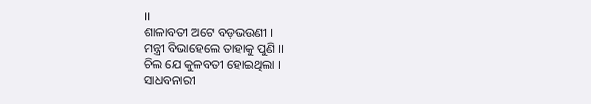।।
ଶାଳାବତୀ ଅଟେ ବଡ଼ଭଉଣୀ ।
ମନ୍ତ୍ରୀ ବିଭାହେଲେ ତାହାକୁ ପୁଣି ।।
ଚିଲ ଯେ କୁଳବତୀ ହୋଇଥିଲା ।
ସାଧବନାରୀ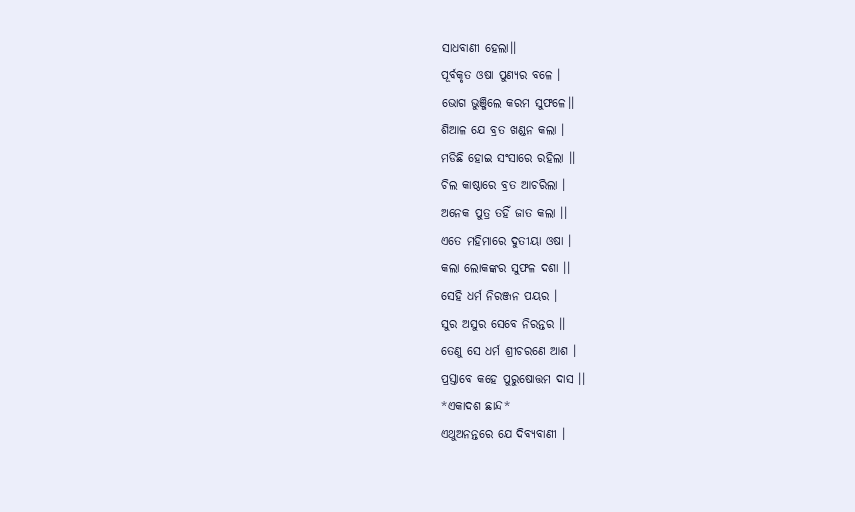ସାଧବାଣୀ ହେଲା।।
ପୂର୍ବକୃତ ଓଷା ପୁଣ୍ୟର ବଳେ ।
ଭୋଗ ଭୁଞ୍ଜିଲେ କରମ ସୁଫଳେ।।
ଶିଆଳ ଯେ ବ୍ରତ ଖଣ୍ଡନ କଲା ।
ମଡିଛି ହୋଇ ସଂସାରେ ରହିଲା ।।
ଚିଲ କାଷ୍ଠାରେ ବ୍ରତ ଆଚରିଲା ।
ଅନେକ ପୁତ୍ର ତହିଁ ଜାତ କଲା ।।
ଏତେ ମହିମାରେ ଦୁତୀୟା ଓଷା ।
କଲା ଲୋକଙ୍କର ସୁଫଳ ଦଶା ।।
ସେହି ଧର୍ମ ନିରଞ୍ଜନ ପୟର ।
ସୁର ଅସୁର ସେବେ ନିରନ୍ତର ।।
ତେଣୁ ସେ ଧର୍ମ ଶ୍ରୀଚରଣେ ଆଶ ।
ପ୍ରସ୍ତାବେ କହେ ପୁରୁଷୋତ୍ତମ ଦାସ ।।
*ଏକାଦଶ ଛାନ୍ଦ*
ଏଥୁଅନନ୍ତରେ ଯେ ଦିବ୍ୟବାଣୀ ।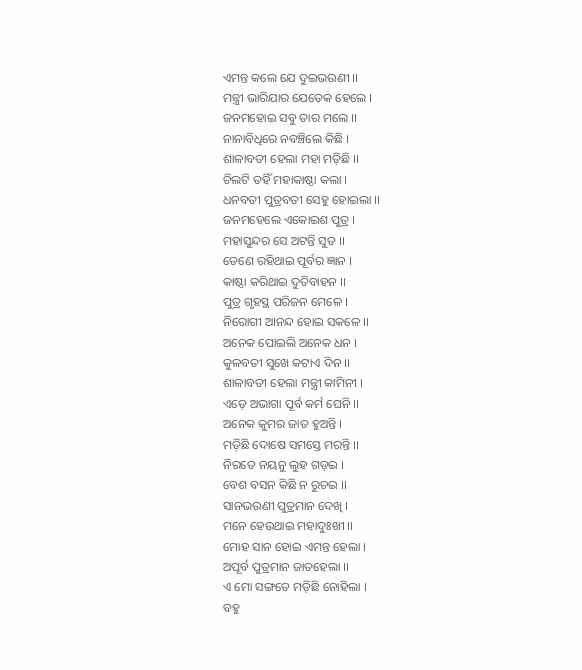ଏମନ୍ତ କଲେ ଯେ ଦୁଇଭଉଣୀ ।।
ମନ୍ତ୍ରୀ ଭାରିଯାର ଯେତେକ ହେଲେ ।
ଜନମହୋଇ ସବୁ ତାର ମଲେ ।।
ନାନାବିଧିରେ ନବଞ୍ଚିଲେ କିଛି ।
ଶାଳାବତୀ ହେଲା ମହା ମଡ଼ିଛି ।।
ଚିଲଟି ତହିଁ ମହାକାଷ୍ଠା କଲା ।
ଧନବତୀ ପୁତ୍ରବତୀ ସେହୁ ହୋଇଲା ।।
ଜନମହେଲେ ଏକୋଇଶ ପୁତ୍ର ।
ମହାସୁନ୍ଦର ସେ ଅଟନ୍ତି ସୁତ ।।
ତେଣେ ରହିଥାଇ ପୂର୍ବର ଜ୍ଞାନ ।
କାଷ୍ଠା କରିଥାଇ ଦୁତିବାହନ ।।
ପୁତ୍ର ଗୃହସ୍ଥ ପରିଜନ ମେଳେ ।
ନିରୋଗୀ ଆନନ୍ଦ ହୋଇ ସକଳେ ।।
ଅନେକ ପୋଇଲି ଅନେକ ଧନ ।
କୁଳବତୀ ସୁଖେ କଟାଏ ଦିନ ।।
ଶାଳାବତୀ ହେଲା ମନ୍ତ୍ରୀ କାମିନୀ ।
ଏଡ଼େ ଅଭାଗା ପୂର୍ବ କର୍ମ ଘେନି ।।
ଅନେକ କୁମର ଜାତ ହୁଅନ୍ତି ।
ମଡ଼ିଛି ଦୋଷେ ସମସ୍ତେ ମରନ୍ତି ।।
ନିରତେ ନୟନୁ ଲୁହ ଗଡ଼ଇ ।
ବେଶ ବସନ କିଛି ନ ରୁଚଇ ।।
ସାନଭଉଣୀ ପୁତ୍ରମାନ ଦେଖି ।
ମନେ ହେଉଥାଇ ମହାଦୁଃଖୀ ।।
ମୋହ ସାନ ହୋଇ ଏମନ୍ତ ହେଲା ।
ଅପୂର୍ବ ପୁତ୍ରମାନ ଜାତହେଲା ।।
ଏ ମୋ ସଙ୍ଗତେ ମଡ଼ିଛି ନୋହିଲା ।
ବହୁ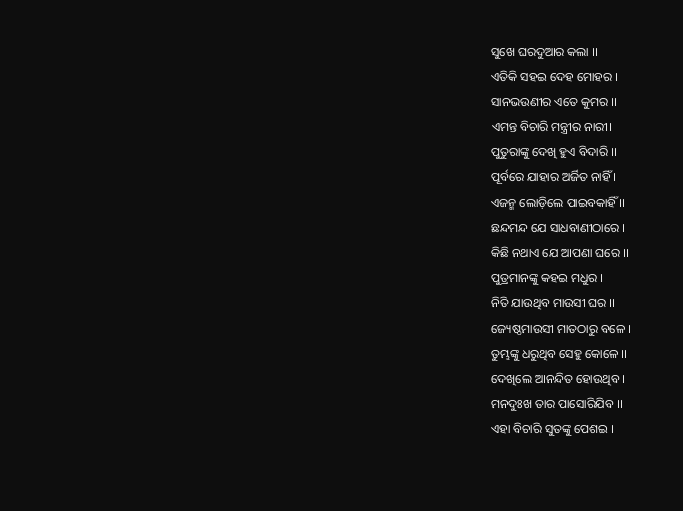ସୁଖେ ଘରଦୁଆର କଲା ।।
ଏତିକି ସହଇ ଦେହ ମୋହର ।
ସାନଭଉଣୀର ଏତେ କୁମର ।।
ଏମନ୍ତ ବିଚାରି ମନ୍ତ୍ରୀର ନାରୀ।
ପୁତୁରାଙ୍କୁ ଦେଖି ହୁଏ ବିଦାରି ।।
ପୂର୍ବରେ ଯାହାର ଅର୍ଜିତ ନାହିଁ ।
ଏଜନ୍ମ ଲୋଡ଼ିଲେ ପାଇବକାହିଁ ।।
ଛନ୍ଦମନ୍ଦ ଯେ ସାଧବାଣୀଠାରେ ।
କିଛି ନଥାଏ ଯେ ଆପଣା ଘରେ ।।
ପୁତ୍ରମାନଙ୍କୁ କହଇ ମଧୁର ।
ନିତି ଯାଉଥିବ ମାଉସୀ ଘର ।।
ଜ୍ୟେଷ୍ଠମାଉସୀ ମାତଠାରୁ ବଳେ ।
ତୁମ୍ଭଙ୍କୁ ଧରୁଥିବ ସେହୁ କୋଳେ ।।
ଦେଖିଲେ ଆନନ୍ଦିତ ହୋଉଥିବ ।
ମନଦୁଃଖ ତାର ପାସୋରିଯିବ ।।
ଏହା ବିଚାରି ସୁତଙ୍କୁ ପେଶଇ ।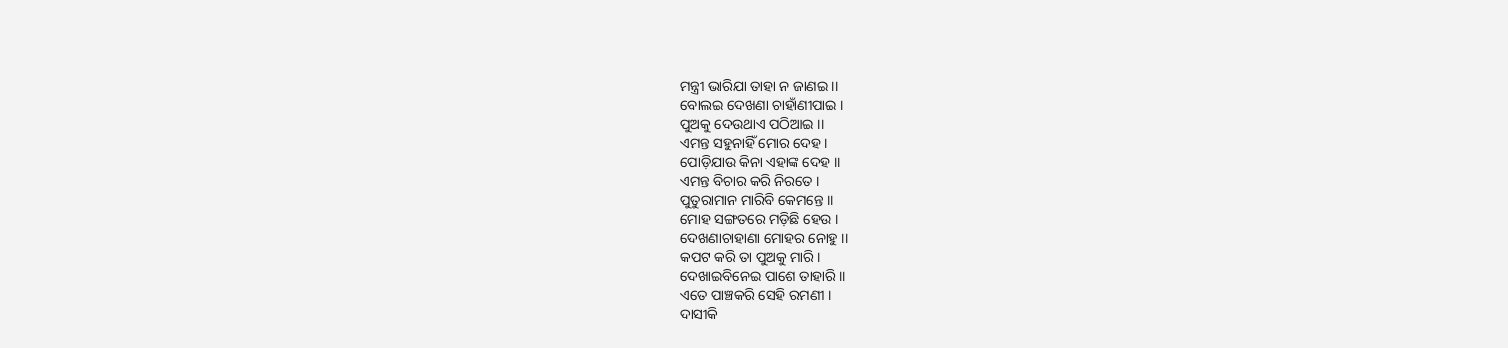ମନ୍ତ୍ରୀ ଭାରିଯା ତାହା ନ ଜାଣଇ ।।
ବୋଲଇ ଦେଖଣା ଚାହାଁଣୀପାଇ ।
ପୁଅକୁ ଦେଉଥାଏ ପଠିଆଇ ।।
ଏମନ୍ତ ସହୁନାହିଁ ମୋର ଦେହ ।
ପୋଡ଼ିଯାଉ କିନା ଏହାଙ୍କ ଦେହ ।।
ଏମନ୍ତ ବିଚାର କରି ନିରତେ ।
ପୁତୁରାମାନ ମାରିବି କେମନ୍ତେ ।।
ମୋହ ସଙ୍ଗତରେ ମଡ଼ିଛି ହେଉ ।
ଦେଖଣାଚାହାଣା ମୋହର ନୋହୁ ।।
କପଟ କରି ତା ପୁଅକୁ ମାରି ।
ଦେଖାଇବିନେଇ ପାଶେ ତାହାରି ।।
ଏତେ ପାଞ୍ଚକରି ସେହି ରମଣୀ ।
ଦାସୀକି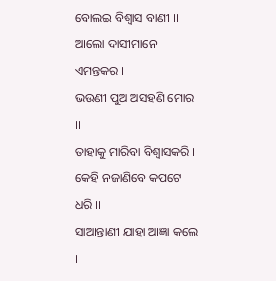ବୋଲଇ ବିଶ୍ବାସ ବାଣୀ ।।
ଆଲୋ ଦାସୀମାନେ ଏମନ୍ତକର ।
ଭଉଣୀ ପୁଅ ଅସହଣି ମୋର ।।
ତାହାକୁ ମାରିବା ବିଶ୍ବାସକରି ।
କେହି ନଜାଣିବେ କପଟେ ଧରି ।।
ସାଆନ୍ତାଣୀ ଯାହା ଆଜ୍ଞା କଲେ ।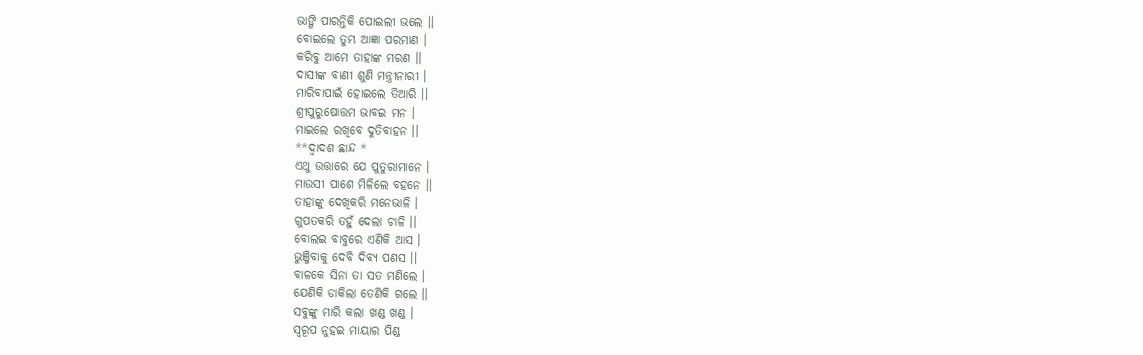ଭାଙ୍ଗି ପାରନ୍ତିକି ପୋଇଲୀ ଭଲେ ।।
ବୋଇଲେ ତୁମ୍ଭ ଆଜ୍ଞା ପରମାଣ ।
କରିବୁ ଆମେ ତାହାଙ୍କ ମରଣ ।।
ଦାସୀଙ୍କ ବାଣୀ ଶୁଣି ମନ୍ତ୍ରୀନାରୀ ।
ମାରିବାପାଇଁ ହୋଇଲେ ତିଆରି ।।
ଶ୍ରୀପୁରୁଷୋତ୍ତମ ଭାବଇ ମନ ।
ମାଇଲେ ରଖିବେ ଦୁତିବାହନ ।।
**ଦ୍ଵାଦଶ ଛାନ୍ଦ *
ଏଥୁ ଉତ୍ତାରେ ଯେ ପୁତୁରାମାନେ ।
ମାଉସୀ ପାଶେ ମିଳିଲେ ବହନେ ।।
ତାହାଙ୍କୁ ଦେଖିକରି ମନେଭାଳି ।
ଗୁପତକରି ତହୁଁ ଦେଲା ଚାଳି ।।
ବୋଲଇ ବାବୁରେ ଏଣିକି ଆସ ।
ଭୁଞ୍ଜିବାକୁ ଦେବି ଦିବ୍ୟ ପଣସ ।।
ବାଳକେ ସିନା ତା ସତ ମଣିଲେ ।
ଯେଣିକି ଡାକିଲା ତେଣିକି ଗଲେ ।।
ସବୁଙ୍କୁ ମାରି କଲା ଖଣ୍ଡ ଖଣ୍ଡ ।
ସ୍ଵରୂପ ନୁହଇ ମାୟାର ପିଣ୍ଡ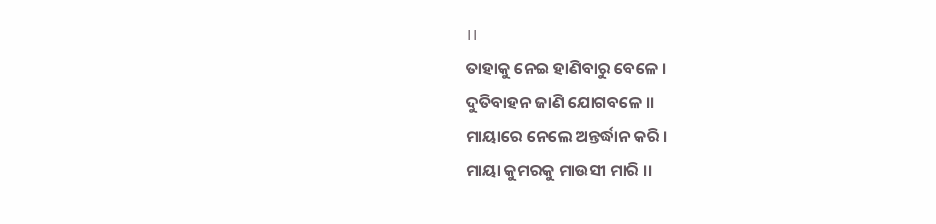।।
ତାହାକୁ ନେଇ ହାଣିବାରୁ ବେଳେ ।
ଦୁତିବାହନ ଜାଣି ଯୋଗବଳେ ।।
ମାୟାରେ ନେଲେ ଅନ୍ତର୍ଦ୍ଧାନ କରି ।
ମାୟା କୁମରକୁ ମାଉସୀ ମାରି ।।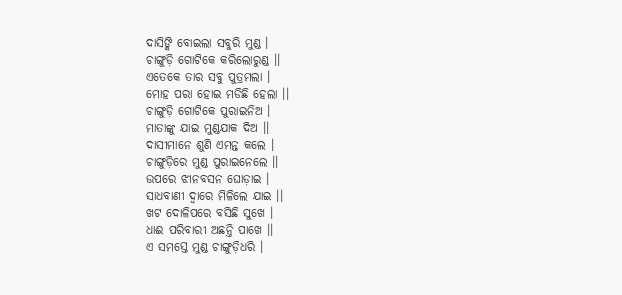ଦାସିଙ୍କି ବୋଇଲା ସବୁରି ମୁଣ୍ଡ ।
ଚାଙ୍ଗୁଡ଼ି ଗୋଟିକେ କରିଲୋରୁଣ୍ଡ ।।
ଏତେକେ ତାର ସବୁ ପୁତ୍ରମଲା ।
ମୋହ ପରା ହୋଇ ମଡିଛି ହେଲା ।।
ଚାଙ୍ଗୁଡ଼ି ଗୋଟିକେ ପୁରାଇନିଅ ।
ମାତାଙ୍କୁ ଯାଇ ମୁଣ୍ଡଯାକ ଦିଅ ।।
ଦାସୀମାନେ ଶୁଣି ଏମନ୍ତ କଲେ ।
ଚାଙ୍ଗୁଡ଼ିରେ ମୁଣ୍ଡ ପୁରାଇନେଲେ ।।
ଉପରେ ଝୀନବସନ ଘୋଡ଼ାଇ ।
ସାଧବାଣୀ ଦ୍ୱାରେ ମିଳିଲେ ଯାଇ ।।
ଖଟ ଦୋଳିପରେ ବସିଛି ସୁଖେ ।
ଧାଈ ପରିବାରୀ ଅଛନ୍ତି ପାଖେ ।।
ଏ ସମସ୍ତେ ମୁଣ୍ଡ ଚାଙ୍ଗୁଡ଼ିଧରି ।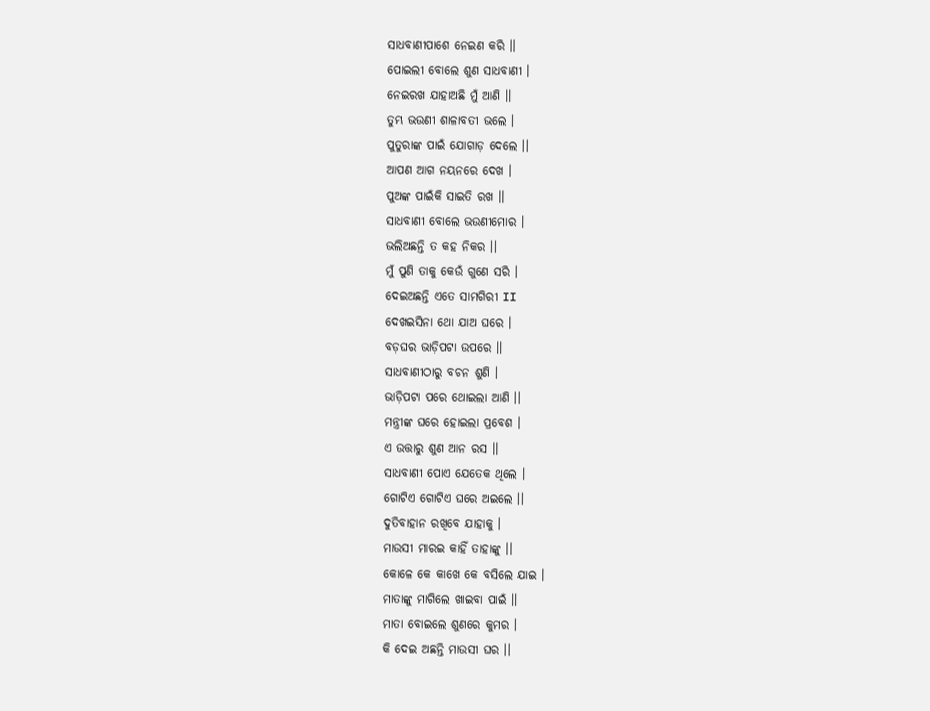ସାଧବାଣୀପାଶେ ନେଇଣ କରି ।।
ପୋଇଲୀ ବୋଲେ ଶୁଣ ସାଧବାଣୀ ।
ନେଇରଖ ଯାହାଅଛି ମୁଁ ଆଣି ।।
ତୁମ୍ଭ ଭଉଣୀ ଶାଳାବତୀ ଭଲେ ।
ପୁତୁରାଙ୍କ ପାଇଁ ଯୋଗାଡ଼ ଦେଲେ ।।
ଆପଣ ଆଗ ନୟନରେ ଦେଖ ।
ପୁଅଙ୍କ ପାଇଁକି ସାଇତି ରଖ ।।
ସାଧବାଣୀ ବୋଲେ ଭଉଣୀମୋର ।
ଭଲିଅଛନ୍ତି ତ କହ ନିକର ।।
ମୁଁ ପୁଣି ତାକୁ କେଉଁ ଗୁଣେ ସରି ।
ଦେଇଅଛନ୍ତି ଏତେ ସାମଗିରୀ II
ଦେଖଇସିନା ଥୋ ଯାଅ ଘରେ ।
ବଡ଼ଘର ଭାଡ଼ିପଟା ଉପରେ ।।
ସାଧବାଣୀଠାରୁ ବଚନ ଶୁଣି ।
ଭାଡ଼ିପଟା ପରେ ଥୋଇଲା ଆଣି ।।
ମନ୍ତ୍ରୀଙ୍କ ଘରେ ହୋଇଲା ପ୍ରବେଶ ।
ଏ ଉତ୍ତାରୁ ଶୁଣ ଆନ ରସ ।।
ସାଧବାଣୀ ପୋଏ ଯେତେକ ଥିଲେ ।
ଗୋଟିଏ ଗୋଟିଏ ଘରେ ଅଇଲେ ।।
ଦୁତିବାହାନ ରଖିବେ ଯାହାକୁ ।
ମାଉସୀ ମାରଇ କାହିଁ ତାହାଙ୍କୁ ।।
କୋଳେ କେ କାଖେ କେ ବସିଲେ ଯାଇ ।
ମାତାଙ୍କୁ ମାଗିଲେ ଖାଇବା ପାଇଁ ।।
ମାତା ବୋଇଲେ ଶୁଣରେ କୁମର ।
କି ଦେଇ ଅଛନ୍ତି ମାଉସୀ ଘର ।।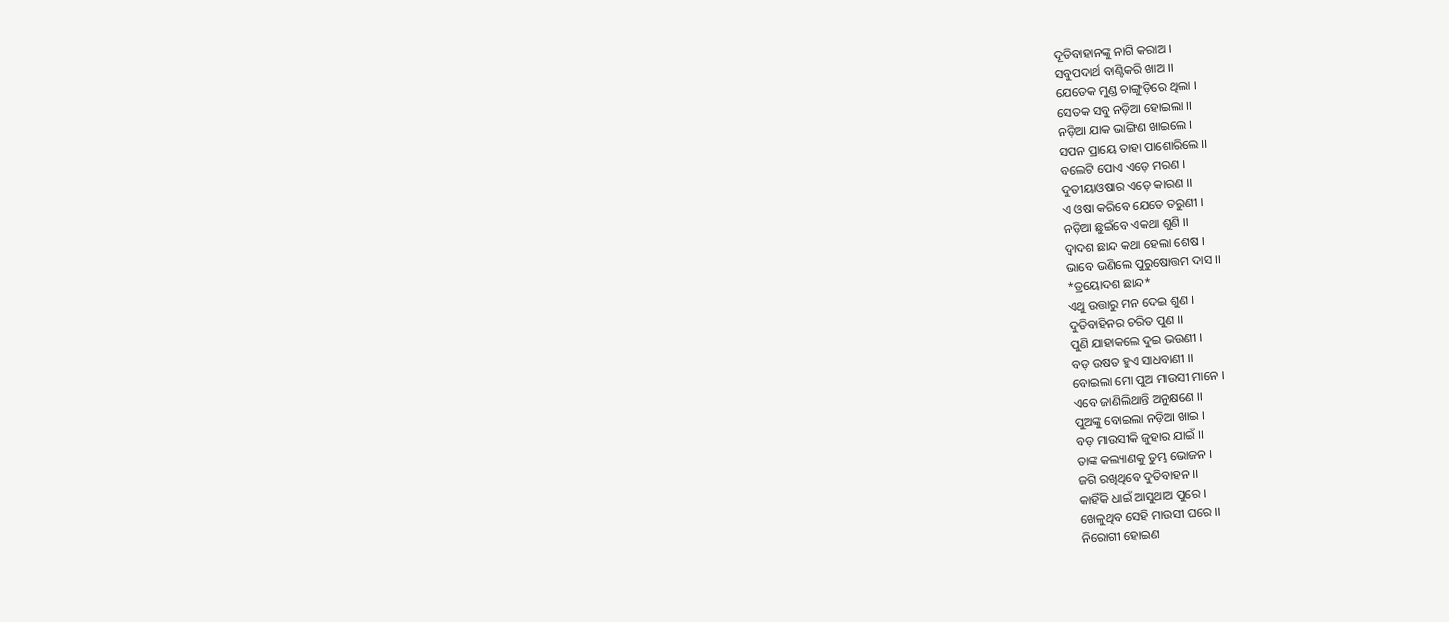ଦୂତିବାହାନଙ୍କୁ ନାଗି କରାଅ ।
ସବୁପଦାର୍ଥ ବାଣ୍ଟିକରି ଖାଅ ।।
ଯେତେକ ମୁଣ୍ଡ ଚାଙ୍ଗୁଡ଼ିରେ ଥିଲା ।
ସେତକ ସବୁ ନଡ଼ିଆ ହୋଇଲା ।।
ନଡ଼ିଆ ଯାକ ଭାଙ୍ଗିଣ ଖାଇଲେ ।
ସପନ ପ୍ରାୟେ ତାହା ପାଶୋରିଲେ ।।
ବଲେଟି ପୋଏ ଏଡ଼େ ମରଣ ।
ଦୁତୀୟାଓଷାର ଏଡ଼େ କାରଣ ।।
ଏ ଓଷା କରିବେ ଯେତେ ତରୁଣୀ ।
ନଡ଼ିଆ ଛୁଇଁବେ ଏକଥା ଶୁଣି ।।
ଦ୍ଵାଦଶ ଛାନ୍ଦ କଥା ହେଲା ଶେଷ ।
ଭାବେ ଭଣିଲେ ପୁରୁଷୋତ୍ତମ ଦାସ ।।
*ତ୍ରୟୋଦଶ ଛାନ୍ଦ*
ଏଥୁ ଉତ୍ତାରୁ ମନ ଦେଇ ଶୁଣ ।
ଦୁତିବାହିନର ଚରିତ ପୁଣ ।।
ପୁଣି ଯାହାକଲେ ଦୁଇ ଭଉଣୀ ।
ବଡ଼ ଉଷତ ହୁଏ ସାଧବାଣୀ ।।
ବୋଇଲା ମୋ ପୁଅ ମାଉସୀ ମାନେ ।
ଏବେ ଜାଣିଲିଥାନ୍ତି ଅନୁକ୍ଷଣେ ।।
ପୁଅଙ୍କୁ ବୋଇଲା ନଡ଼ିଆ ଖାଇ ।
ବଡ଼ ମାଉସୀକି ଜୁହାର ଯାଇଁ ।।
ତାଙ୍କ କଲ୍ୟାଣକୁ ତୁମ୍ଭ ଭୋଜନ ।
ଜଗି ରଖିଥିବେ ଦୁତିବାହନ ।।
କାହିଁକି ଧାଇଁ ଆସୁଥାଅ ପୁରେ ।
ଖେଳୁଥିବ ସେହି ମାଉସୀ ଘରେ ।।
ନିରୋଗୀ ହୋଇଣ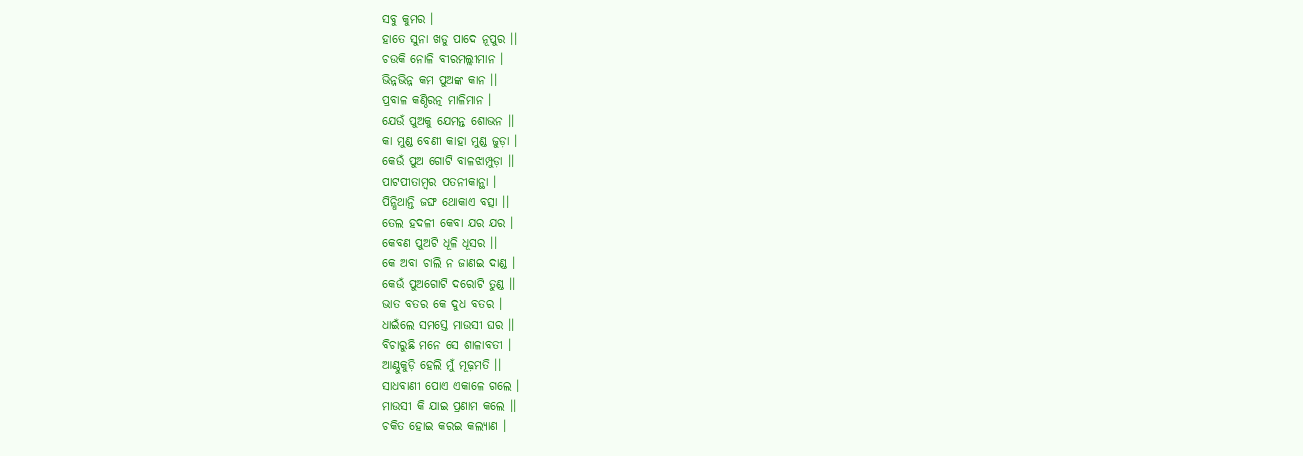ସବୁ କୁମର ।
ହାତେ ସୁନା ଖଡୁ ପାଦେ ନୂପୁର ।।
ଚଉକି ନୋଳି ବୀରମଲ୍ଲୀମାନ ।
ଭିନ୍ନଭିନ୍ନ କମ ପୁଅଙ୍କ କାନ ।।
ପ୍ରବାଳ କଣ୍ଠିରତ୍ନ ମାଳିମାନ ।
ଯେଉଁ ପୁଅକୁ ଯେମନ୍ତ ଶୋଭନ ।।
କା ମୁଣ୍ଡ ବେଣୀ କାହା ମୁଣ୍ଡ ଜୁଡ଼ା ।
କେଉଁ ପୁଅ ଗୋଟି ବାଳଝାମ୍ପୁଡ଼ା ।।
ପାଟପୀତାମ୍ବର ପତନୀକାନ୍ଥା ।
ପିନ୍ଧିଥାନ୍ତି ଜଙ୍ଘ ଥୋକାଏ ବତ୍ସା ।।
ତେଲ ହଦଳୀ କେବା ଯର ଯର ।
କେବଣ ପୁଅଟି ଧୂଳି ଧୂସର ।।
କେ ଅବା ଚାଲି ନ ଜାଣଇ ଦାଣ୍ଡ ।
କେଉଁ ପୁଅଗୋଟି ଦରୋଟି ତୁଣ୍ଡ ।।
ଭାତ ବତର କେ ଦୁଧ ବତର ।
ଧାଇଁଲେ ସମସ୍ତେ ମାଉସୀ ଘର ।।
ବିଚାରୁଛି ମନେ ସେ ଶାଳାବତୀ ।
ଆଣ୍ଠୁକୁଡ଼ି ହେଲି ମୁଁ ମୂଢ଼ମତି ।।
ସାଧବାଣୀ ପୋଏ ଏକାଳେ ଗଲେ ।
ମାଉସୀ କି ଯାଇ ପ୍ରଣାମ କଲେ ।।
ଚକିତ ହୋଇ କରଇ କଲ୍ୟାଣ ।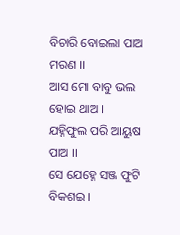ବିଚାରି ବୋଇଲା ପାଅ ମରଣ ।।
ଆସ ମୋ ବାବୁ ଭଲ ହୋଇ ଥାଅ ।
ଯହ୍ନିଫୁଲ ପରି ଆୟୁଷ ପାଅ ।।
ସେ ଯେହ୍ନେ ସଞ୍ଜ ଫୁଟି ବିକଶଇ ।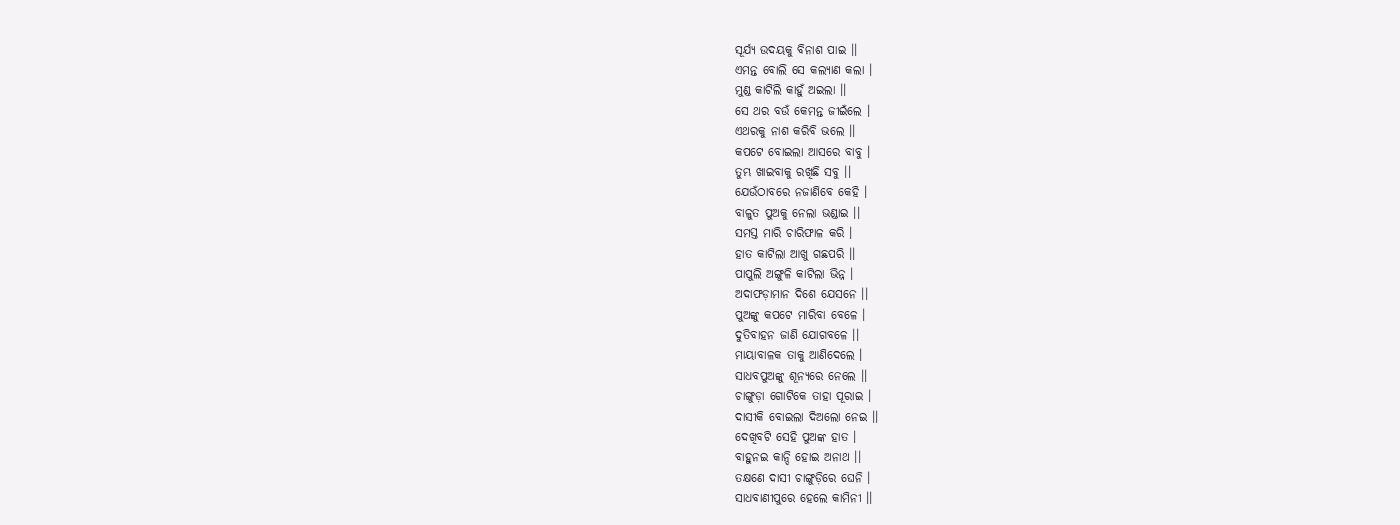ସୂର୍ଯ୍ୟ ଉଦୟକୁ ବିନାଶ ପାଇ ।।
ଏମନ୍ତ ବୋଲି ସେ କଲ୍ୟାଣ କଲା ।
ମୁଣ୍ଡ କାଟିଲି କାହୁଁ ଅଇଲା ।।
ସେ ଥର ବଉଁ କେମନ୍ତ ଜୀଇଁଲେ ।
ଏଥରକୁ ନାଶ କରିବି ଭଲେ ।।
କପଟେ ବୋଇଲା ଆସରେ ବାବୁ ।
ତୁମ୍ଭ ଖାଇବାକୁ ରଖିଛି ସବୁ ।।
ଯେଉଁଠାବରେ ନଜାଣିବେ କେହି ।
ବାଳୁତ ପୁଅକୁ ନେଲା ଭଣ୍ଡାଇ ।।
ସମସ୍ତ ମାରି ଚାରିଫାଳ କରି ।
ହାତ କାଟିଲା ଆଖୁ ଗଛପରି ।।
ପାପୁଲି ଅଙ୍ଗୁଳି କାଟିଲା ଭିନ୍ନ ।
ଅଦାଫଡ଼ାମାନ ଦିଶେ ଯେସନେ ।।
ପୁଅଙ୍କୁ କପଟେ ମାରିବା ବେଳେ ।
ଦୁତିବାହନ ଜାଣି ଯୋଗବଳେ ।।
ମାୟାବାଳକ ତାକୁ ଆଣିଦେଲେ ।
ସାଧବପୁଅଙ୍କୁ ଶୂନ୍ୟରେ ନେଲେ ।।
ଚାଙ୍ଗୁଡ଼ା ଗୋଟିକେ ତାହା ପୂରାଇ ।
ଦାସୀକି ବୋଇଲା ଦିଅଲୋ ନେଇ ।।
ଦେଖିବଟି ସେହି ପୁଅଙ୍କ ହାତ ।
ବାହୁନଇ କାନ୍ଦି ହୋଇ ଅନାଥ ।।
ତକ୍ଷଣେ ଦାସୀ ଚାଙ୍ଗୁଡ଼ିରେ ଘେନି ।
ସାଧବାଣୀପୁରେ ହେଲେ କାମିନୀ ।।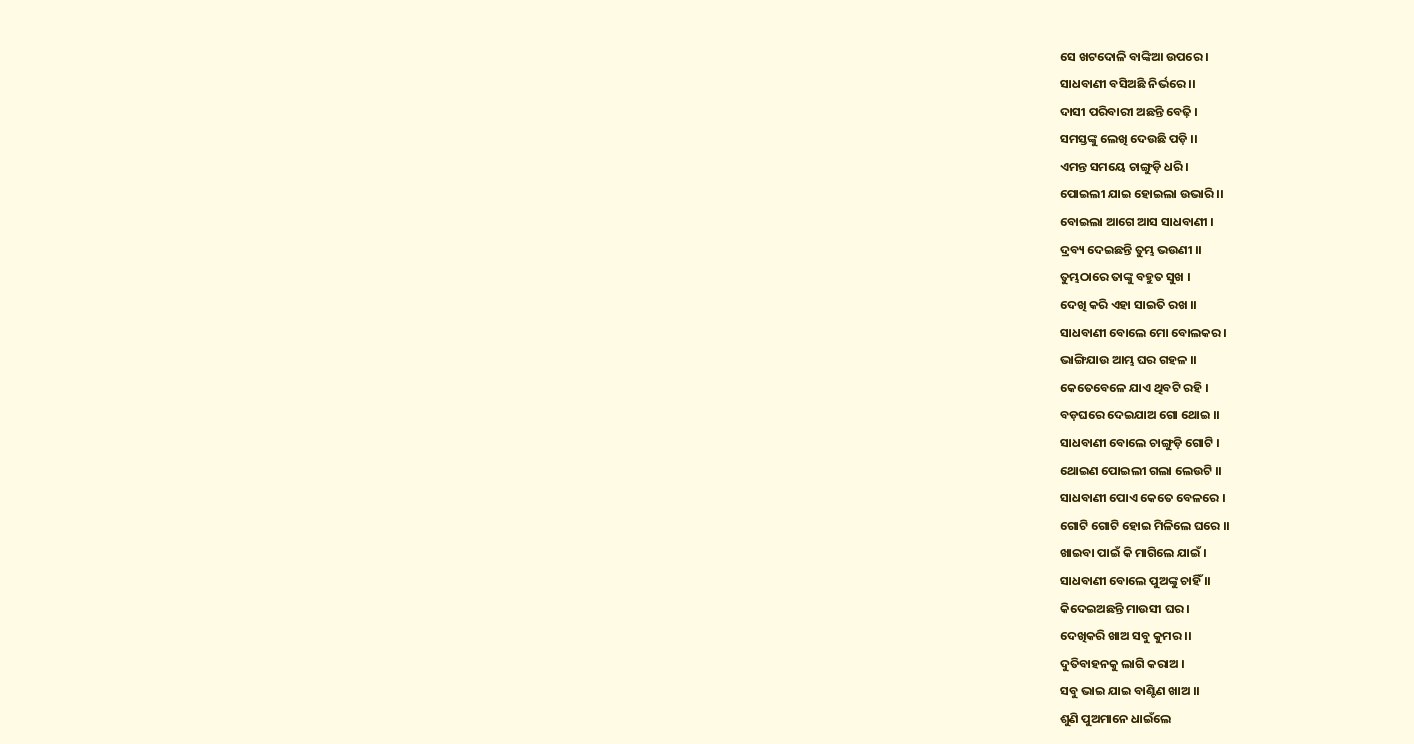ସେ ଖଟଦୋଳି ବାଙ୍କିଆ ଉପରେ ।
ସାଧବାଣୀ ବସିଅଛି ନିର୍ଭରେ ।।
ଦାସୀ ପରିବାରୀ ଅଛନ୍ତି ବେଢ଼ି ।
ସମସ୍ତଙ୍କୁ ଲେଖି ଦେଉଛି ପଡ଼ି ।।
ଏମନ୍ତ ସମୟେ ଚାଙ୍ଗୁଡ଼ି ଧରି ।
ପୋଇଲୀ ଯାଇ ହୋଇଲା ଉଭାରି ।।
ବୋଇଲା ଆଗେ ଆସ ସାଧବାଣୀ ।
ଦ୍ରବ୍ୟ ଦେଇଛନ୍ତି ତୁମ୍ଭ ଭଉଣୀ ।।
ତୁମ୍ଭଠାରେ ତାଙ୍କୁ ବହୁତ ସୁଖ ।
ଦେଖି କରି ଏହା ସାଇତି ରଖ ।।
ସାଧବାଣୀ ବୋଲେ ମୋ ବୋଲକର ।
ଭାଙ୍ଗିଯାଉ ଆମ୍ଭ ଘର ଗହଳ ।।
କେତେବେଳେ ଯାଏ ଥିବଟି ରହି ।
ବଡ଼ଘରେ ଦେଇଯାଅ ଗୋ ଥୋଇ ।।
ସାଧବାଣୀ ବୋଲେ ଚାଙ୍ଗୁଡ଼ି ଗୋଟି ।
ଥୋଇଣ ପୋଇଲୀ ଗଲା ଲେଉଟି ।।
ସାଧବାଣୀ ପୋଏ କେତେ ବେଳରେ ।
ଗୋଟି ଗୋଟି ହୋଇ ମିଳିଲେ ଘରେ ।।
ଖାଇବା ପାଇଁ କି ମାଗିଲେ ଯାଇଁ ।
ସାଧବାଣୀ ବୋଲେ ପୁଅଙ୍କୁ ଚାହିଁ ।।
କିଦେଇଅଛନ୍ତି ମାଉସୀ ଘର ।
ଦେଖିକରି ଖାଅ ସବୁ କୁମର ।।
ଦୁତିବାହନକୁ ଲାଗି କରାଅ ।
ସବୁ ଭାଇ ଯାଇ ବାଣ୍ଟିଣ ଖାଅ ।।
ଶୁଣି ପୁଅମାନେ ଧାଇଁଲେ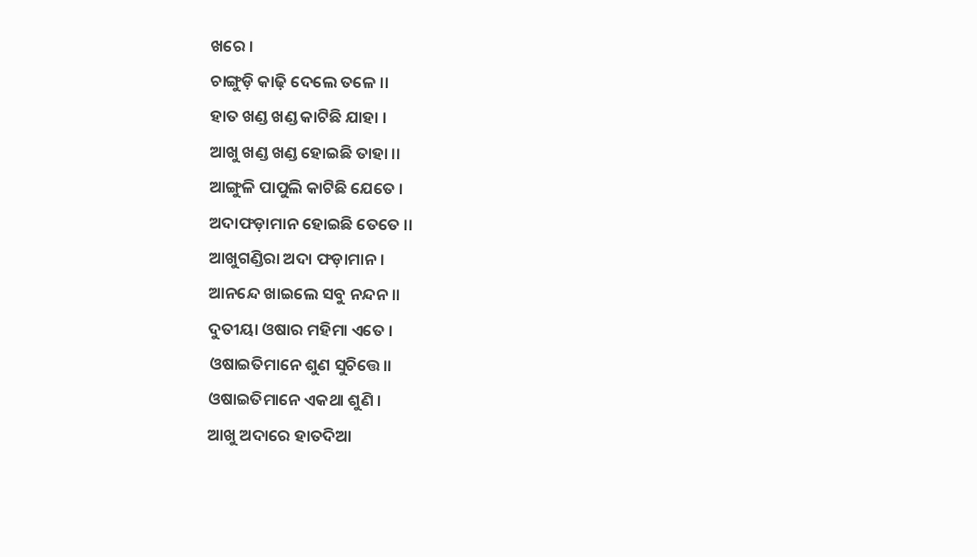ଖରେ ।
ଚାଙ୍ଗୁଡ଼ି କାଢ଼ି ଦେଲେ ତଳେ ।।
ହାତ ଖଣ୍ଡ ଖଣ୍ଡ କାଟିଛି ଯାହା ।
ଆଖୁ ଖଣ୍ଡ ଖଣ୍ଡ ହୋଇଛି ତାହା ।।
ଆଙ୍ଗୁଳି ପାପୁଲି କାଟିଛି ଯେତେ ।
ଅଦାଫଡ଼ାମାନ ହୋଇଛି ତେତେ ।।
ଆଖୁଗଣ୍ଡିରା ଅଦା ଫଡ଼ାମାନ ।
ଆନନ୍ଦେ ଖାଇଲେ ସବୁ ନନ୍ଦନ ।।
ଦୁତୀୟା ଓଷାର ମହିମା ଏତେ ।
ଓଷାଇତିମାନେ ଶୁଣ ସୁଚିତ୍ତେ।।
ଓଷାଇତିମାନେ ଏକଥା ଶୁଣି ।
ଆଖୁ ଅଦାରେ ହାତଦିଆ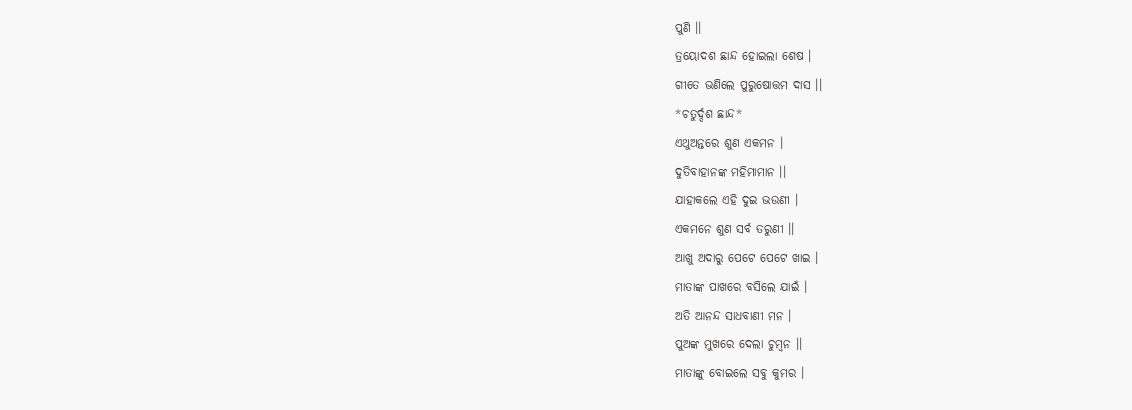ପୁଣି ।।
ତ୍ରୟୋଦଶ ଛାନ୍ଦ ହୋଇଲା ଶେଷ ।
ଗୀତେ ଭଣିଲେ ପୁରୁଷୋତ୍ତମ ଦାସ ।।
*ଚତୁର୍ଦ୍ଦଶ ଛାନ୍ଦ*
ଏଥୁଅନ୍ତରେ ଶୁଣ ଏକମନ ।
ଦୁତିବାହାନଙ୍କ ମହିମାମାନ ।।
ଯାହାକଲେ ଏହି ଦୁଇ ଭଉଣୀ ।
ଏକମନେ ଶୁଣ ସର୍ବ ତରୁଣୀ ।।
ଆଖୁ ଅଦାରୁ ପେଟେ ପେଟେ ଖାଇ ।
ମାତାଙ୍କ ପାଖରେ ବସିଲେ ଯାଇଁ ।
ଅତି ଆନନ୍ଦ ସାଧବାଣୀ ମନ ।
ପୁଅଙ୍କ ମୁଖରେ ଦେଲା ଚୁମ୍ବନ ।।
ମାତାଙ୍କୁ ବୋଇଲେ ସବୁ କୁମର ।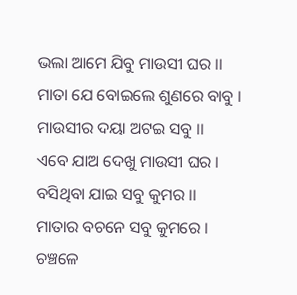ଭଲା ଆମେ ଯିବୁ ମାଉସୀ ଘର ।।
ମାତା ଯେ ବୋଇଲେ ଶୁଣରେ ବାବୁ ।
ମାଉସୀର ଦୟା ଅଟଇ ସବୁ ।।
ଏବେ ଯାଅ ଦେଖୁ ମାଉସୀ ଘର ।
ବସିଥିବା ଯାଇ ସବୁ କୁମର ।।
ମାତାର ବଚନେ ସବୁ କୁମରେ ।
ଚଞ୍ଚଳେ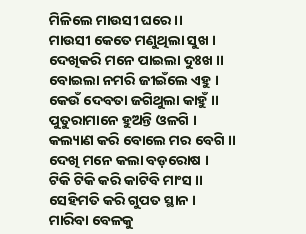ମିଳିଲେ ମାଉସୀ ଘରେ ।।
ମାଉସୀ କେତେ ମଣୁଥିଲା ସୁଖ ।
ଦେଖିକରି ମନେ ପାଇଲା ଦୁଃଖ ।।
ବୋଇଲା ନମରି ଜୀଇଁଲେ ଏହୁ ।
କେଉଁ ଦେବତା ଜଗିଥୁଲା କାହୁଁ ।।
ପୁତୁରାମାନେ ହୁଅନ୍ତି ଓଳଗି ।
କଲ୍ୟାଣ କରି ବୋଲେ ମର ବେଗି ।।
ଦେଖି ମନେ କଲା ବଡ଼ରୋଷ ।
ଟିକି ଟିକି କରି କାଟିବି ମାଂସ ।।
ସେହିମତି କରି ଗୁପତ ସ୍ଥାନ ।
ମାରିବା ବେଳକୁ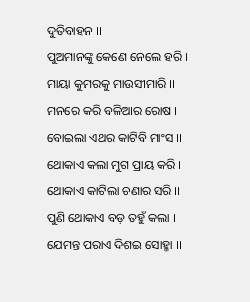ଦୁତିବାହନ ।।
ପୁଅମାନଙ୍କୁ କେଣେ ନେଲେ ହରି ।
ମାୟା କୁମରକୁ ମାଉସୀମାରି ।।
ମନରେ କରି ବଳିଆର ରୋଷ ।
ବୋଇଲା ଏଥର କାଟିବି ମାଂସ ।।
ଥୋକାଏ କଲା ମୁଗ ପ୍ରାୟ କରି ।
ଥୋକାଏ କାଟିଲା ଚଣାର ସରି ।।
ପୁଣି ଥୋକାଏ ବଡ଼ ତହୁଁ କଲା ।
ଯେମନ୍ତ ପରାଏ ଦିଶଇ ସୋହ୍ମା ।।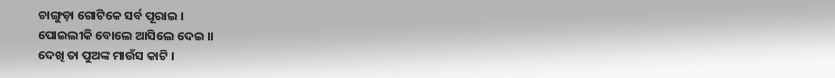ଚାଙ୍ଗୁଡ଼ା ଗୋଟିକେ ସର୍ବ ପୂରାଇ ।
ପୋଇଲୀକି ବୋଲେ ଆସିଲେ ଦେଇ ।।
ଦେଖି ତା ପୁଅଙ୍କ ମାଉଁସ କାଟି ।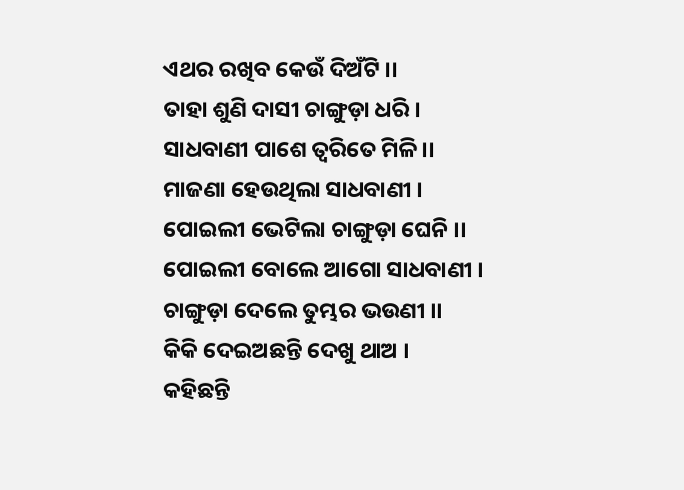ଏଥର ରଖିବ କେଉଁ ଦିଅଁଟି ।।
ତାହା ଶୁଣି ଦାସୀ ଚାଙ୍ଗୁଡ଼ା ଧରି ।
ସାଧବାଣୀ ପାଶେ ତ୍ବରିତେ ମିଳି ।।
ମାଜଣା ହେଉଥିଲା ସାଧବାଣୀ ।
ପୋଇଲୀ ଭେଟିଲା ଚାଙ୍ଗୁଡ଼ା ଘେନି ।।
ପୋଇଲୀ ବୋଲେ ଆଗୋ ସାଧବାଣୀ ।
ଚାଙ୍ଗୁଡ଼ା ଦେଲେ ତୁମ୍ଭର ଭଉଣୀ ।।
କିକି ଦେଇଅଛନ୍ତି ଦେଖୁ ଥାଅ ।
କହିଛନ୍ତି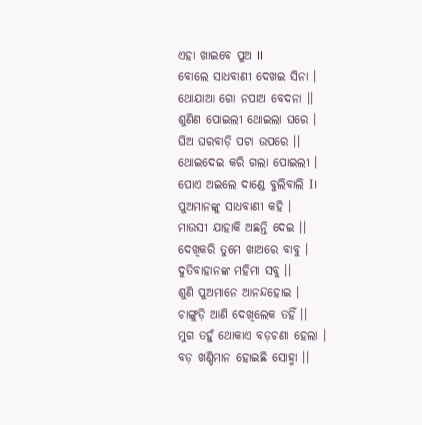ଏହା ଖାଇବେ ପୁଅ II
ବୋଲେ ସାଧବାଣୀ ଦେଖଇ ସିନା ।
ଥୋଯାଆ ଗୋ ନପାଅ ବେଦନା ।।
ଶୁଣିଣ ପୋଇଲୀ ଥୋଇଲା ଘରେ ।
ଘିଅ ଘରବାଡ଼ି ପଟା ଉପରେ ।।
ଥୋଇଦେଇ କରି ଗଲା ପୋଇଲୀ ।
ପୋଏ ଅଇଲେ ଦାଣ୍ଡେ ବୁଲିବାଲି I।
ପୁଅମାନଙ୍କୁ ସାଧବାଣୀ କହି ।
ମାଉସୀ ଯାହାକି ଅଛନ୍ତି ଦେଇ ।।
ଦେଖିକରି ତୁମେ ଖାଅରେ ବାବୁ ।
ଦୁତିବାହାନଙ୍କ ମହିମା ସବୁ ।।
ଶୁଣି ପୁଅମାନେ ଆନନ୍ଦହୋଇ ।
ଚାଙ୍ଗୁଡ଼ି ଆଣି ଦେଖିଲେକ ତହିଁ ।।
ମୁଗ ତହୁଁ ଥୋକାଏ ବଡ଼ଚଣା ହେଲା ।
ବଡ଼ ଖଣ୍ଡିମାନ ହୋଇଛି ସୋହ୍ମା ।।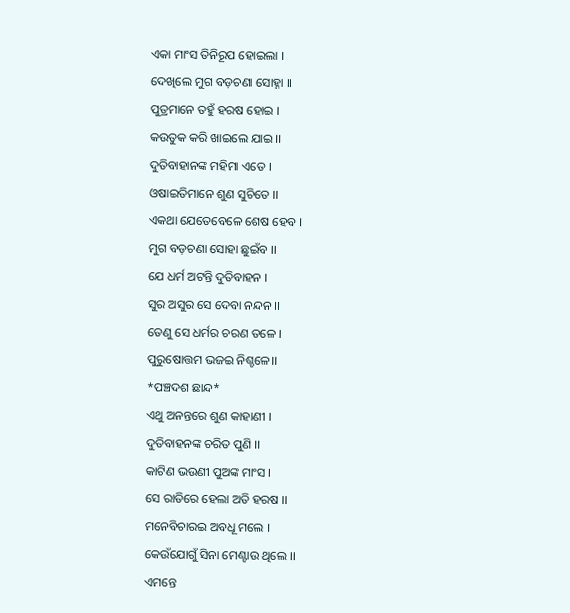ଏକା ମାଂସ ତିନିରୂପ ହୋଇଲା ।
ଦେଖିଲେ ମୁଗ ବଡ଼ଚଣା ସୋହ୍ନା ।।
ପୁତ୍ରମାନେ ତହୁଁ ହରଷ ହୋଇ ।
କଉତୁକ କରି ଖାଇଲେ ଯାଇ ।।
ଦୁତିବାହାନଙ୍କ ମହିମା ଏତେ ।
ଓଷାଇତିମାନେ ଶୁଣ ସୁଚିତେ ।।
ଏକଥା ଯେତେବେଳେ ଶେଷ ହେବ ।
ମୁଗ ବଡ଼ଚଣା ସୋହା ଛୁଇଁବ ।।
ଯେ ଧର୍ମ ଅଟନ୍ତି ଦୁତିବାହନ ।
ସୁର ଅସୁର ସେ ଦେବା ନନ୍ଦନ ।।
ତେଣୁ ସେ ଧର୍ମର ଚରଣ ତଳେ ।
ପୁରୁଷୋତ୍ତମ ଭଜଇ ନିଶ୍ଚଳେ।।
*ପଞ୍ଚଦଶ ଛାନ୍ଦ*
ଏଥୁ ଅନନ୍ତରେ ଶୁଣ କାହାଣୀ ।
ଦୁତିବାହନଙ୍କ ଚରିତ ପୁଣି ।।
କାଟିଣ ଭଉଣୀ ପୁଅଙ୍କ ମାଂସ ।
ସେ ରାତିରେ ହେଲା ଅତି ହରଷ ।।
ମନେବିଚାରଇ ଅବଧୂ ମଲେ ।
କେଉଁଯୋଗୁଁ ସିନା ମେଣ୍ଟାଉ ଥିଲେ ।।
ଏମନ୍ତେ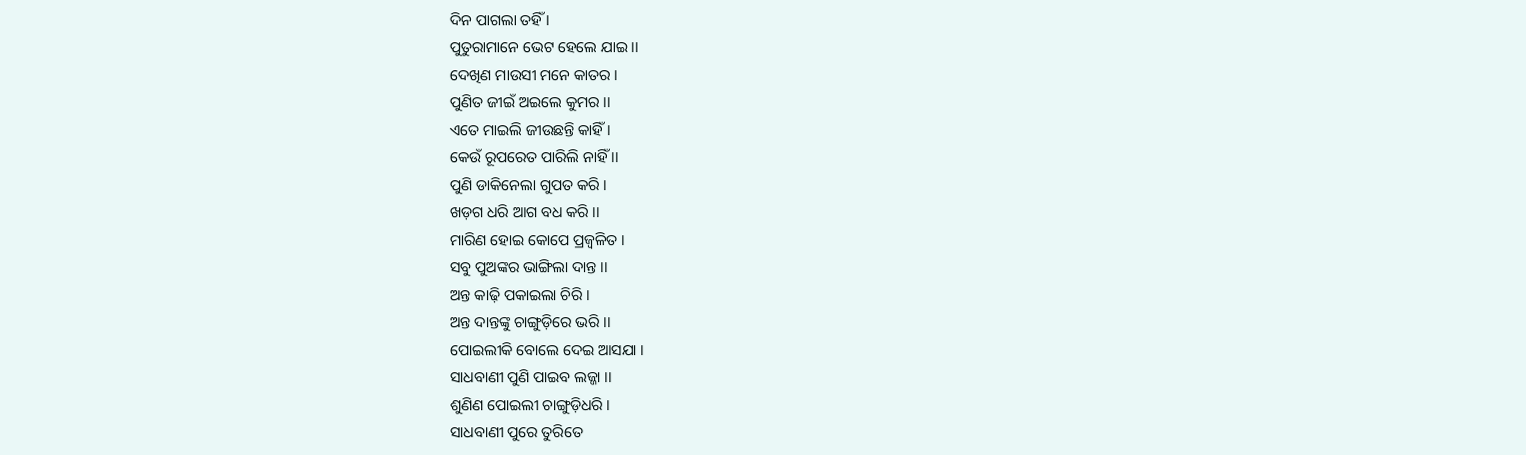ଦିନ ପାଗଲା ତହିଁ ।
ପୁତୁରାମାନେ ଭେଟ ହେଲେ ଯାଇ ।।
ଦେଖିଣ ମାଉସୀ ମନେ କାତର ।
ପୁଣିତ ଜୀଇଁ ଅଇଲେ କୁମର ।।
ଏତେ ମାଇଲି ଜୀଉଛନ୍ତି କାହିଁ ।
କେଉଁ ରୂପରେତ ପାରିଲି ନାହିଁ ।।
ପୁଣି ଡାକିନେଲା ଗୁପତ କରି ।
ଖଡ଼ଗ ଧରି ଆଗ ବଧ କରି ।।
ମାରିଣ ହୋଇ କୋପେ ପ୍ରଜ୍ୱଳିତ ।
ସବୁ ପୁଅଙ୍କର ଭାଙ୍ଗିଲା ଦାନ୍ତ ।।
ଅନ୍ତ କାଢ଼ି ପକାଇଲା ଚିରି ।
ଅନ୍ତ ଦାନ୍ତଙ୍କୁ ଚାଙ୍ଗୁଡ଼ିରେ ଭରି ।।
ପୋଇଲୀକି ବୋଲେ ଦେଇ ଆସଯା ।
ସାଧବାଣୀ ପୁଣି ପାଇବ ଲଜ୍ଜା ।।
ଶୁଣିଣ ପୋଇଲୀ ଚାଙ୍ଗୁଡ଼ିଧରି ।
ସାଧବାଣୀ ପୁରେ ତୁରିତେ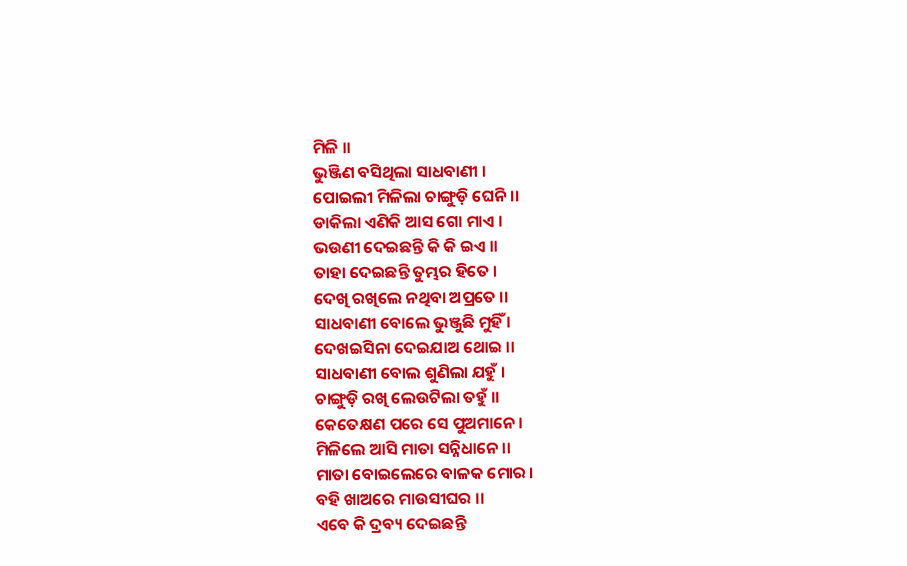ମିଳି ।।
ଭୁଞ୍ଜିଣ ବସିଥିଲା ସାଧବାଣୀ ।
ପୋଇଲୀ ମିଳିଲା ଚାଙ୍ଗୁଡ଼ି ଘେନି ।।
ଡାକିଲା ଏଣିକି ଆସ ଗୋ ମାଏ ।
ଭଉଣୀ ଦେଇଛନ୍ତି କି କି ଇଏ ।।
ତାହା ଦେଇଛନ୍ତି ତୁମ୍ଭର ହିତେ ।
ଦେଖି ରଖିଲେ ନଥିବା ଅପ୍ରତେ ।।
ସାଧବାଣୀ ବୋଲେ ଭୁଞ୍ଜୁଛି ମୁହିଁ ।
ଦେଖଇସିନା ଦେଇଯାଅ ଥୋଇ ।।
ସାଧବାଣୀ ବୋଲ ଶୁଣିଲା ଯହୁଁ ।
ଚାଙ୍ଗୁଡ଼ି ରଖି ଲେଉଟିଲା ତହୁଁ ।।
କେତେକ୍ଷଣ ପରେ ସେ ପୁଅମାନେ ।
ମିଳିଲେ ଆସି ମାତା ସନ୍ନିଧାନେ ।।
ମାତା ବୋଇଲେରେ ବାଳକ ମୋର ।
ବହି ଖାଅରେ ମାଉସୀଘର ।।
ଏବେ କି ଦ୍ରବ୍ୟ ଦେଇଛନ୍ତି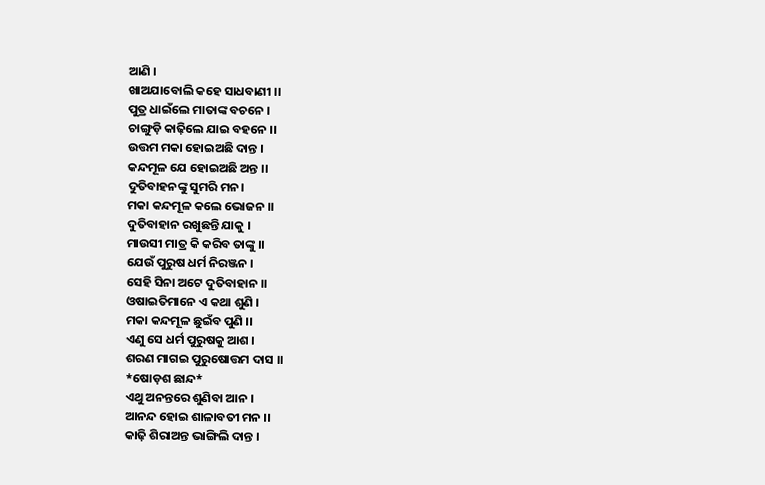ଆଣି ।
ଖାଅଯାବୋଲି କହେ ସାଧବାଣୀ ।।
ପୁତ୍ର ଧାଇଁଲେ ମାତାଙ୍କ ବଚନେ ।
ଚାଙ୍ଗୁଡ଼ି କାଢ଼ିଲେ ଯାଇ ବହନେ ।।
ଉତ୍ତମ ମକା ହୋଇଅଛି ଦାନ୍ତ ।
କନ୍ଦମୂଳ ଯେ ହୋଇଅଛି ଅନ୍ତ ।।
ଦୁତିବାହନଙ୍କୁ ସୁମରି ମନ।
ମକା କନ୍ଦମୂଳ କଲେ ଭୋଜନ ।।
ଦୁତିବାହାନ ରଖୁଛନ୍ତି ଯାକୁ ।
ମାଉସୀ ମାତ୍ର କି କରିବ ତାଙ୍କୁ ।।
ଯେଉଁ ପୁରୁଷ ଧର୍ମ ନିରଞ୍ଜନ ।
ସେହି ସିନା ଅଟେ ଦୁତିବାହାନ ।।
ଓଷାଇତିମାନେ ଏ କଥା ଶୁଣି ।
ମକା କନ୍ଦମୂଳ ଛୁଇଁବ ପୁଣି ।।
ଏଣୁ ସେ ଧର୍ମ ପୁରୁଷକୁ ଆଶ ।
ଶରଣ ମାଗଇ ପୁରୁଷୋତ୍ତମ ଦାସ ।।
*ଷୋଡ଼ଶ ଛାନ୍ଦ*
ଏଥୁ ଅନନ୍ତରେ ଶୁଣିବା ଆନ ।
ଆନନ୍ଦ ହୋଇ ଶାଳାବତୀ ମନ ।।
କାଢ଼ି ଶିରାଅନ୍ତ ଭାଙ୍ଗିଲି ଦାନ୍ତ ।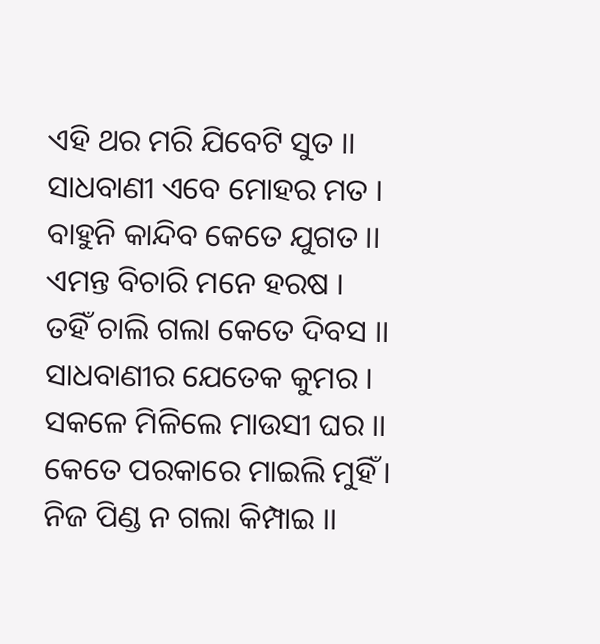ଏହି ଥର ମରି ଯିବେଟି ସୁତ ।।
ସାଧବାଣୀ ଏବେ ମୋହର ମତ ।
ବାହୁନି କାନ୍ଦିବ କେତେ ଯୁଗତ ।।
ଏମନ୍ତ ବିଚାରି ମନେ ହରଷ ।
ତହିଁ ଚାଲି ଗଲା କେତେ ଦିବସ ।।
ସାଧବାଣୀର ଯେତେକ କୁମର ।
ସକଳେ ମିଳିଲେ ମାଉସୀ ଘର ।।
କେତେ ପରକାରେ ମାଇଲି ମୁହିଁ ।
ନିଜ ପିଣ୍ଡ ନ ଗଲା କିମ୍ପାଇ ।।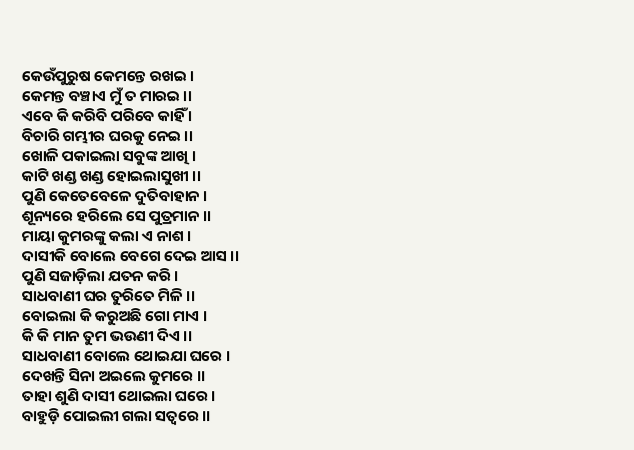କେଉଁପୁରୁଷ କେମନ୍ତେ ରଖଇ ।
କେମନ୍ତ ବଞ୍ଚାଏ ମୁଁ ତ ମାରଇ ।।
ଏବେ କି କରିବି ପରିବେ କାହିଁ ।
ବିଚାରି ଗମ୍ଭୀର ଘରକୁ ନେଇ ।।
ଖୋଳି ପକାଇଲା ସବୁଙ୍କ ଆଖି ।
କାଟି ଖଣ୍ଡ ଖଣ୍ଡ ହୋଇଲାସୁଖୀ ।।
ପୁଣି କେତେବେଳେ ଦୁତିବାହାନ ।
ଶୂନ୍ୟରେ ହରିଲେ ସେ ପୁତ୍ରମାନ ।।
ମାୟା କୁମରଙ୍କୁ କଲା ଏ ନାଶ ।
ଦାସୀକି ବୋଲେ ବେଗେ ଦେଇ ଆସ ।।
ପୁଣି ସଜାଡ଼ିଲା ଯତନ କରି ।
ସାଧବାଣୀ ଘର ତୁରିତେ ମିଳି ।।
ବୋଇଲା କି କରୁଅଛି ଗୋ ମାଏ ।
କି କି ମାନ ତୁମ ଭଉଣୀ ଦିଏ ।।
ସାଧବାଣୀ ବୋଲେ ଥୋଇଯା ଘରେ ।
ଦେଖନ୍ତି ସିନା ଅଇଲେ କୁମରେ ।।
ତାହା ଶୁଣି ଦାସୀ ଥୋଇଲା ଘରେ ।
ବାହୁଡ଼ି ପୋଇଲୀ ଗଲା ସତ୍ଵରେ ।।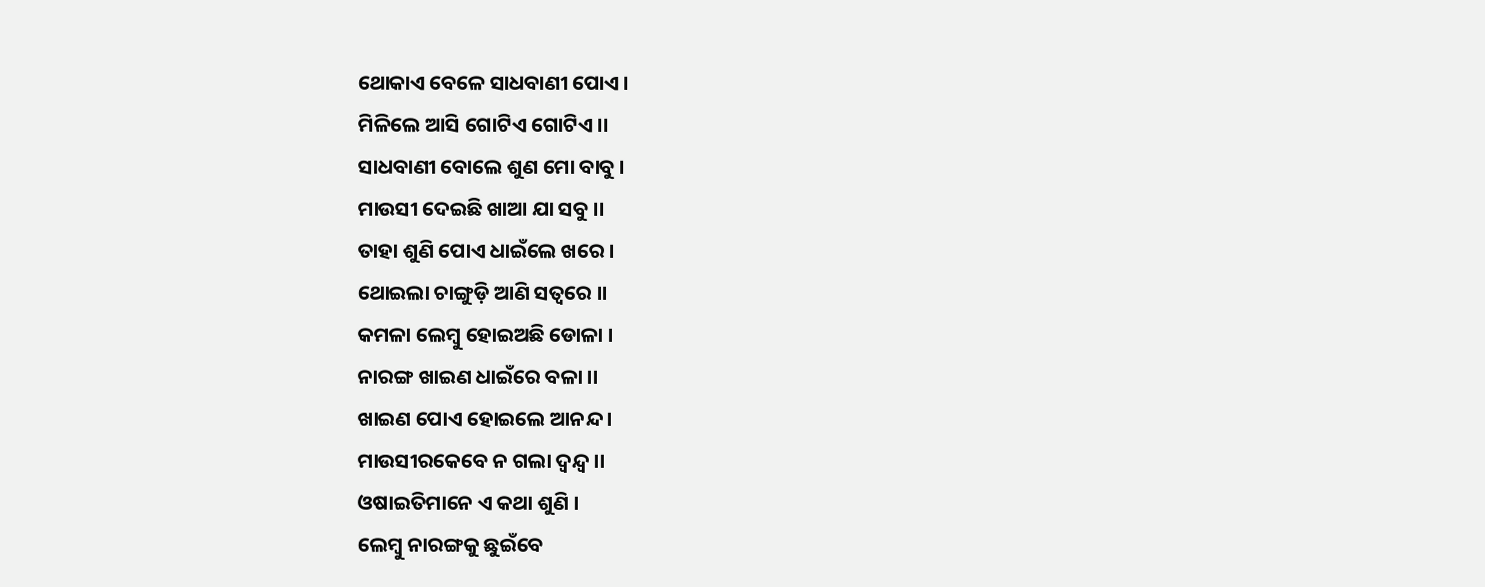ଥୋକାଏ ବେଳେ ସାଧବାଣୀ ପୋଏ ।
ମିଳିଲେ ଆସି ଗୋଟିଏ ଗୋଟିଏ ।।
ସାଧବାଣୀ ବୋଲେ ଶୁଣ ମୋ ବାବୁ ।
ମାଉସୀ ଦେଇଛି ଖାଆ ଯା ସବୁ ।।
ତାହା ଶୁଣି ପୋଏ ଧାଇଁଲେ ଖରେ ।
ଥୋଇଲା ଚାଙ୍ଗୁଡ଼ି ଆଣି ସତ୍ଵରେ ।।
କମଳା ଲେମ୍ବୁ ହୋଇଅଛି ଡୋଳା ।
ନାରଙ୍ଗ ଖାଇଣ ଧାଇଁରେ ବଳା ।।
ଖାଇଣ ପୋଏ ହୋଇଲେ ଆନନ୍ଦ ।
ମାଉସୀରକେବେ ନ ଗଲା ଦ୍ୱନ୍ଦ୍ୱ ।।
ଓଷାଇତିମାନେ ଏ କଥା ଶୁଣି ।
ଲେମ୍ବୁ ନାରଙ୍ଗକୁ ଛୁଇଁବେ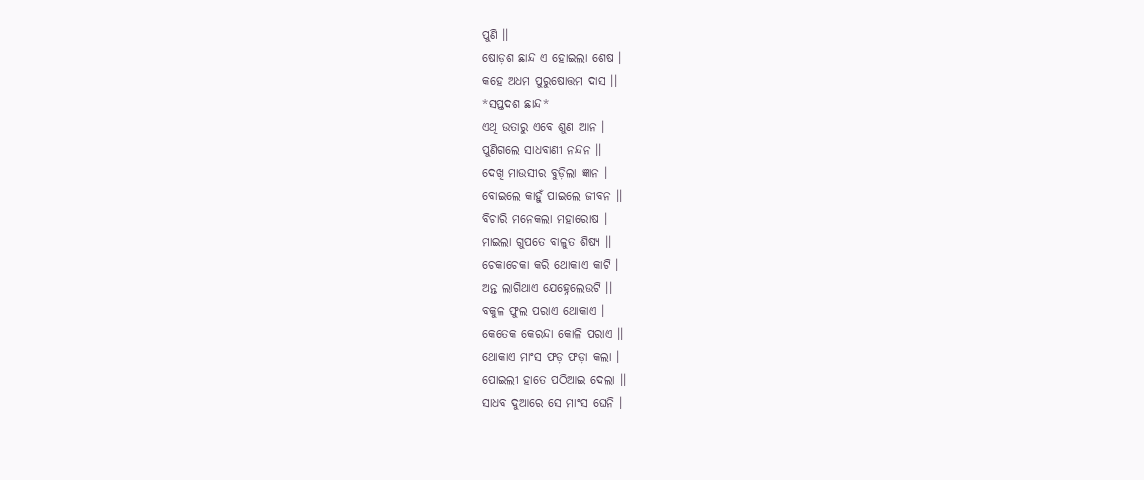ପୁଣି ।।
ଷୋଡ଼ଶ ଛାନ୍ଦ ଏ ହୋଇଲା ଶେଷ ।
କହେ ଅଧମ ପୁରୁଷୋତ୍ତମ ଦାସ ।।
*ସପ୍ତଦଶ ଛାନ୍ଦ*
ଏଥି ଉତାରୁ ଏବେ ଶୁଣ ଆନ ।
ପୁଣିଗଲେ ସାଧବାଣୀ ନନ୍ଦନ ।।
ଦେଖି ମାଉସୀର ବୁଡ଼ିଲା ଜ୍ଞାନ ।
ବୋଇଲେ କାହୁଁ ପାଇଲେ ଜୀବନ ।।
ବିଚାରି ମନେକଲା ମହାରୋଷ ।
ମାଇଲା ଗୁପତେ ବାଳୁତ ଶିଷ୍ୟ ।।
ଚେକାଚେକା କରି ଥୋକାଏ କାଟି ।
ଅନ୍ତ ଲାଗିଥାଏ ଯେହ୍ନେଲେଉଟି ।।
ବକୁଳ ଫୁଲ ପରାଏ ଥୋକାଏ ।
କେତେକ କେରନ୍ଦା କୋଳି ପରାଏ ।।
ଥୋକାଏ ମାଂସ ଫଡ଼ ଫଡ଼ା କଲା ।
ପୋଇଲୀ ହାତେ ପଠିଆଇ ଦେଲା ।।
ସାଧବ ଦୁଆରେ ସେ ମାଂସ ଘେନି ।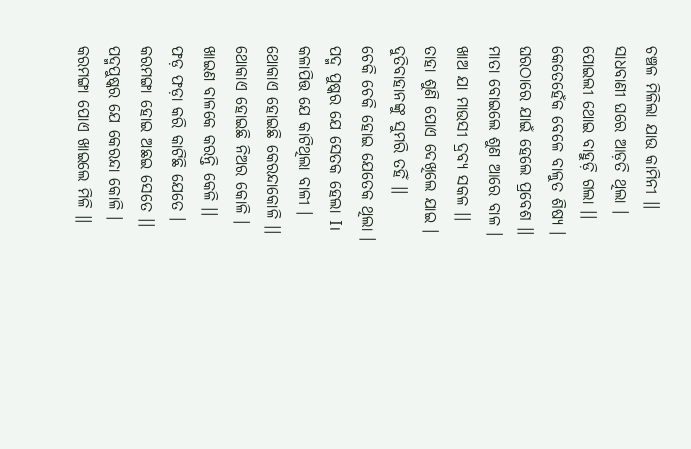ଚଞ୍ଚଳ ମିଳିଲା ଯାଉ କାମିନୀ ।।
ସାଧବାଣୀ ଘରେ ଆଡ଼ତି ଥିଲା ।
ପୋଇଲୀ ଥୋଇ ବାହୁଡ଼ି ଗଲା ।।
କେତେହେଁକ ବେଳେ ବାଳୁତ ଶିଷ୍ୟ ।
ଘରଠାରେ ଯାଇଁ ହେଲେ ପ୍ରବେଶ ।।
ମାତା ବୋଇଲେ ଶୁଣ ଆରେ ବାଳ ।
ଖାଅ ଯା ମାଉସୀ ଦ୍ରବ୍ୟ ସକଳ ।।
ତାହା ଶୁଣି ପୋଏ ଦେଖିଲେ ଯାଇ ।
ଦୁତିବାହାନଙ୍କୁ ସୁମରି ତହିଁ ।।
ଚେକି ଚେକି ହୋଇ ଯେତେକ ଥିଲା ।
ପଦ୍ମ ପୁଷ୍କର ଯେ ସେତକ ହେଲା I।
କଳାପିତ୍ତ ଯେ କାଟିଥିଲା ବାଳୀ ।
ଥୋକାଏ ହୋଇଛି କେରନ୍ଦାକୋଳି ।।
ଥୋକାଏ ହୋଇଛି ନିଅର କୋଳି ।
ଖାଇଣ ବାଳକେ କରନ୍ତି କେଳି ।।
ଫଡ଼ ଫଡ଼ା କରି କାଟିଛି ଯେତେ ।
କରମଙ୍ଗା ହୋଇ ଅଛଇ ସେତେ ।।
ପଦ୍ମପୁଷ୍କର ଯେ କେରନ୍ଦା କୋଳି ।
କରମଙ୍ଗା ପୋଏ ଖାଇଲେ ମିଳି ।।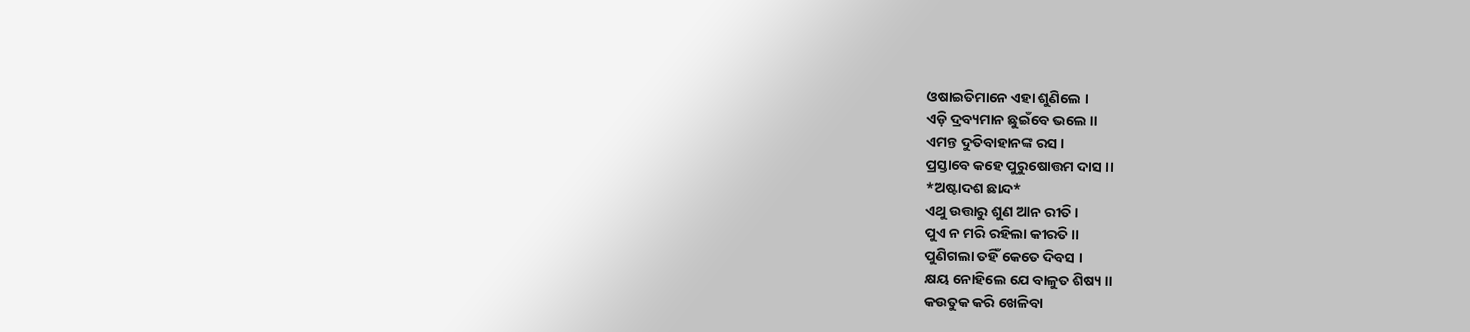ଓଷାଇତିମାନେ ଏହା ଶୁଣିଲେ ।
ଏଡ଼ି ଦ୍ରବ୍ୟମାନ ଛୁଇଁବେ ଭଲେ ।।
ଏମନ୍ତ ଦୁତିବାହାନଙ୍କ ରସ ।
ପ୍ରସ୍ତାବେ କହେ ପୁରୁଷୋତ୍ତମ ଦାସ ।।
*ଅଷ୍ଟାଦଶ ଛାନ୍ଦ*
ଏଥୁ ଉତ୍ତାରୁ ଶୁଣ ଆନ ରୀତି ।
ପୁଏ ନ ମରି ରହିଲା କୀରତି ।।
ପୁଣିଗଲା ତହିଁ କେତେ ଦିବସ ।
କ୍ଷୟ ନୋହିଲେ ଯେ ବାଳୁତ ଶିଷ୍ୟ ।।
କଉତୁକ କରି ଖେଳିବା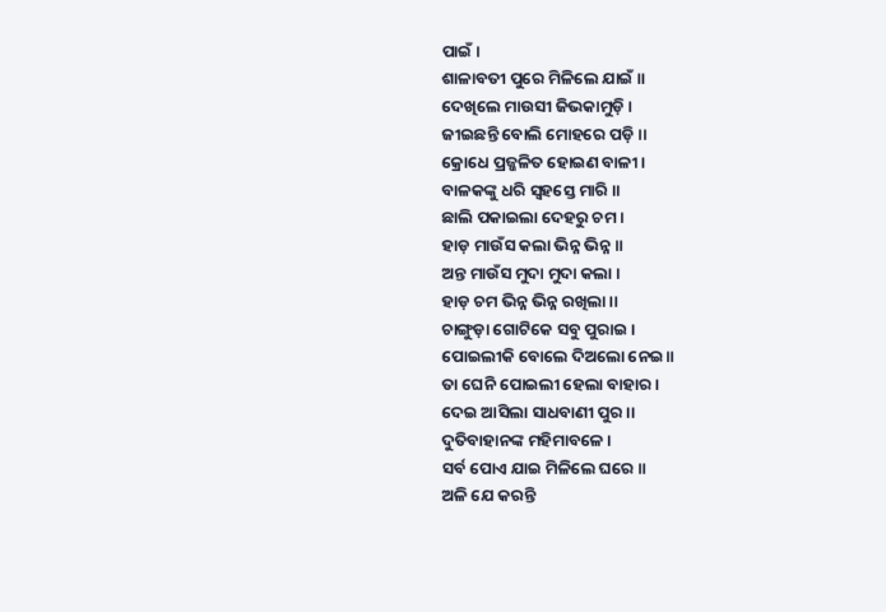ପାଇଁ ।
ଶାଳାବତୀ ପୁରେ ମିଳିଲେ ଯାଇଁ ।।
ଦେଖିଲେ ମାଉସୀ ଜିଭକାମୁଡ଼ି ।
ଜୀଇଛନ୍ତି ବୋଲି ମୋହରେ ପଡ଼ି ।।
କ୍ରୋଧେ ପ୍ରଜ୍ଜଳିତ ହୋଇଣ ବାଳୀ ।
ବାଳକଙ୍କୁ ଧରି ସ୍ଵହସ୍ତେ ମାରି ।।
ଛାଲି ପକାଇଲା ଦେହରୁ ଚମ ।
ହାଡ଼ ମାଉଁସ କଲା ଭିନ୍ନ ଭିନ୍ନ ।।
ଅନ୍ତ ମାଉଁସ ମୁଦା ମୁଦା କଲା ।
ହାଡ଼ ଚମ ଭିନ୍ନ ଭିନ୍ନ ରଖିଲା ।।
ଚାଙ୍ଗୁଡ଼ା ଗୋଟିକେ ସବୁ ପୁରାଇ ।
ପୋଇଲୀକି ବୋଲେ ଦିଅଲୋ ନେଇ।।
ତା ଘେନି ପୋଇଲୀ ହେଲା ବାହାର ।
ଦେଇ ଆସିଲା ସାଧବାଣୀ ପୁର ।।
ଦୁତିବାହାନଙ୍କ ମହିମାବଳେ ।
ସର୍ବ ପୋଏ ଯାଇ ମିଳିଲେ ଘରେ ।।
ଅଳି ଯେ କରନ୍ତି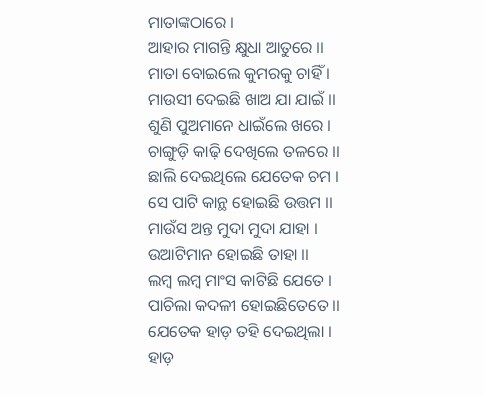ମାତାଙ୍କଠାରେ ।
ଆହାର ମାଗନ୍ତି କ୍ଷୁଧା ଆତୁରେ ।।
ମାତା ବୋଇଲେ କୁମରକୁ ଚାହିଁ ।
ମାଉସୀ ଦେଇଛି ଖାଅ ଯା ଯାଇଁ ।।
ଶୁଣି ପୁଅମାନେ ଧାଇଁଲେ ଖରେ ।
ଚାଙ୍ଗୁଡ଼ି କାଢ଼ି ଦେଖିଲେ ତଳରେ ।।
ଛାଲି ଦେଇଥିଲେ ଯେତେକ ଚମ ।
ସେ ପାଟି କାନ୍ଥ ହୋଇଛି ଉତ୍ତମ ।।
ମାଉଁସ ଅନ୍ତ ମୁଦା ମୁଦା ଯାହା ।
ଉଆଟିମାନ ହୋଇଛି ତାହା ।।
ଲମ୍ବ ଲମ୍ବ ମାଂସ କାଟିଛି ଯେତେ ।
ପାଚିଲା କଦଳୀ ହୋଇଛିତେତେ ।।
ଯେତେକ ହାଡ଼ ତହି ଦେଇଥିଲା ।
ହାଡ଼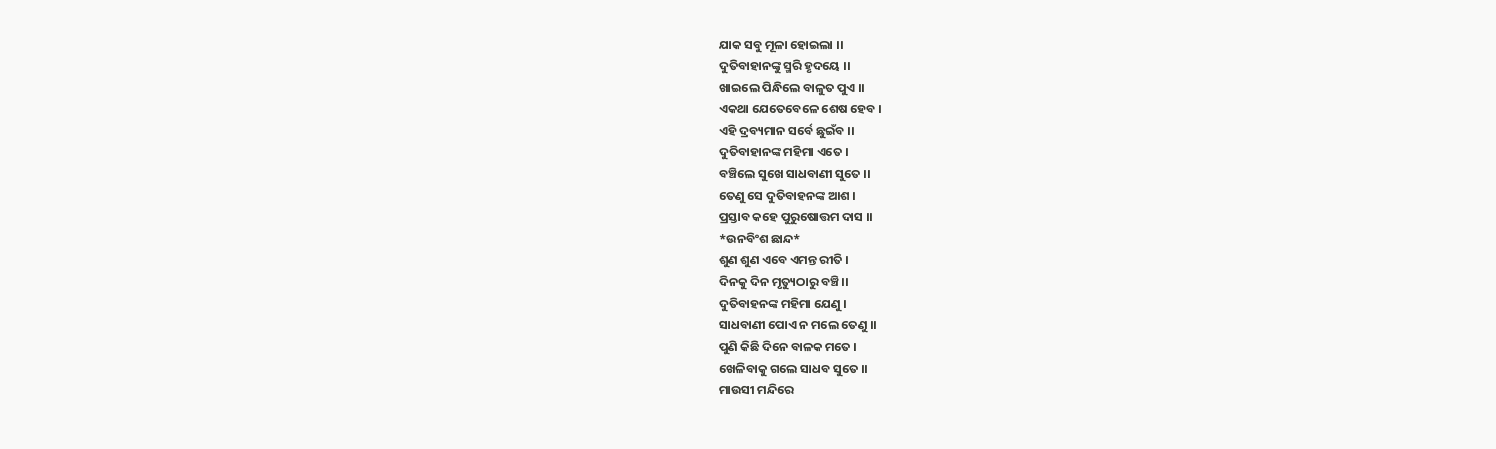ଯାକ ସବୁ ମୂଳା ହୋଇଲା ।।
ଦୁତିବାହାନଙ୍କୁ ସ୍ମରି ହୃଦୟେ ।।
ଖାଇଲେ ପିନ୍ଧିଲେ ବାଳୁତ ପୁଏ ।।
ଏକଥା ଯେତେବେଳେ ଶେଷ ହେବ ।
ଏହି ଦ୍ରବ୍ୟମାନ ସର୍ବେ ଛୁଇଁବ ।।
ଦୁତିବାହାନଙ୍କ ମହିମା ଏତେ ।
ବଞ୍ଚିଲେ ସୁଖେ ସାଧବାଣୀ ସୁତେ ।।
ତେଣୁ ସେ ଦୁତିବାହନଙ୍କ ଆଶ ।
ପ୍ରସ୍ତାବ କହେ ପୁରୁଷୋତ୍ତମ ଦାସ ।।
*ଉନବିଂଶ ଛାନ୍ଦ*
ଶୁଣ ଶୁଣ ଏବେ ଏମନ୍ତ ରୀତି ।
ଦିନକୁ ଦିନ ମୃତ୍ୟୁଠାରୁ ବଞ୍ଚି।।
ଦୁତିବାହନଙ୍କ ମହିମା ଯେଣୁ ।
ସାଧବାଣୀ ପୋଏ ନ ମଲେ ତେଣୁ ।।
ପୁଣି କିଛି ଦିନେ ବାଳକ ମତେ ।
ଖେଳିବାକୁ ଗଲେ ସାଧବ ସୁତେ ।।
ମାଉସୀ ମନ୍ଦିରେ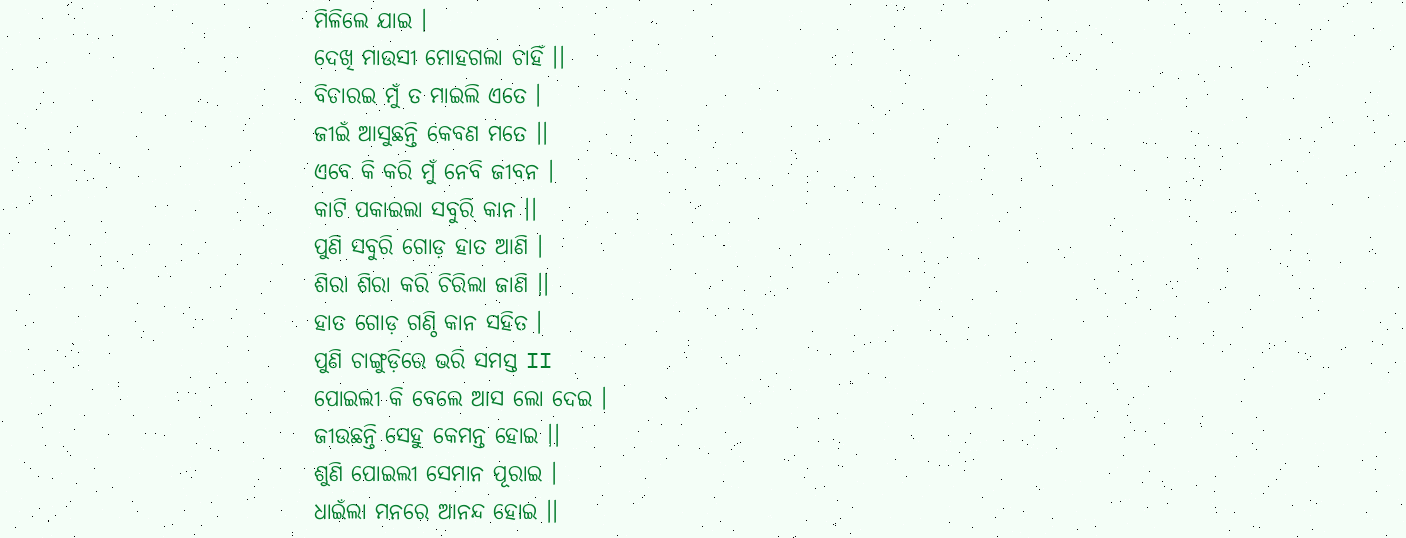ମିଳିଲେ ଯାଇ ।
ଦେଖି ମାଉସୀ ମୋହଗଲା ଚାହିଁ ।।
ବିଚାରଇ ମୁଁ ତ ମାଇଲି ଏତେ ।
ଜୀଇଁ ଆସୁଛନ୍ତି କେବଣ ମତେ ।।
ଏବେ କି କରି ମୁଁ ନେବି ଜୀବନ ।
କାଟି ପକାଇଲା ସବୁରି କାନ ।।
ପୁଣି ସବୁରି ଗୋଡ଼ ହାତ ଆଣି ।
ଶିରା ଶିରା କରି ଚିରିଲା ଜାଣି ।।
ହାତ ଗୋଡ଼ ଗଣ୍ଠି କାନ ସହିତ ।
ପୁଣି ଚାଙ୍ଗୁଡ଼ିରେ ଭରି ସମସ୍ତ II
ପୋଇଲୀ କି ବେଲେ ଆସ ଲୋ ଦେଇ ।
ଜୀଉଛନ୍ତି ସେହୁ କେମନ୍ତ ହୋଇ ।।
ଶୁଣି ପୋଇଲୀ ସେମାନ ପୂରାଇ ।
ଧାଇଁଲା ମନରେ ଆନନ୍ଦ ହୋଇ ।।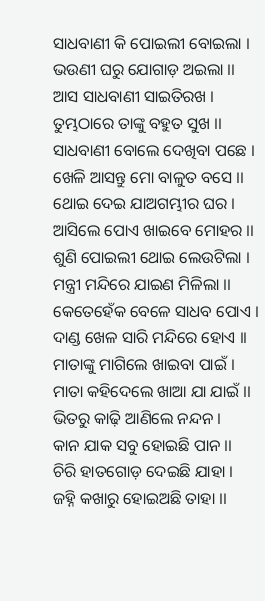ସାଧବାଣୀ କି ପୋଇଲୀ ବୋଇଲା ।
ଭଉଣୀ ଘରୁ ଯୋଗାଡ଼ ଅଇଲା ।।
ଆସ ସାଧବାଣୀ ସାଇତିରଖ ।
ତୁମ୍ଭଠାରେ ତାଙ୍କୁ ବହୁତ ସୁଖ ।।
ସାଧବାଣୀ ବୋଲେ ଦେଖିବା ପଛେ ।
ଖେଳି ଆସନ୍ତୁ ମୋ ବାଳୁତ ବସେ ।।
ଥୋଇ ଦେଇ ଯାଅଗମ୍ଭୀର ଘର ।
ଆସିଲେ ପୋଏ ଖାଇବେ ମୋହର ।।
ଶୁଣି ପୋଇଲୀ ଥୋଇ ଲେଉଟିଲା ।
ମନ୍ତ୍ରୀ ମନ୍ଦିରେ ଯାଇଣ ମିଳିଲା ।।
କେତେହେଁକ ବେଳେ ସାଧବ ପୋଏ ।
ଦାଣ୍ଡ ଖେଳ ସାରି ମନ୍ଦିରେ ହୋଏ ।।
ମାତାଙ୍କୁ ମାଗିଲେ ଖାଇବା ପାଇଁ ।
ମାତା କହିଦେଲେ ଖାଆ ଯା ଯାଇଁ ।।
ଭିତରୁ କାଢ଼ି ଆଣିଲେ ନନ୍ଦନ ।
କାନ ଯାକ ସବୁ ହୋଇଛି ପାନ ।।
ଚିରି ହାତଗୋଡ଼ ଦେଇଛି ଯାହା ।
ଜହ୍ନି କଖାରୁ ହୋଇଅଛି ତାହା ।।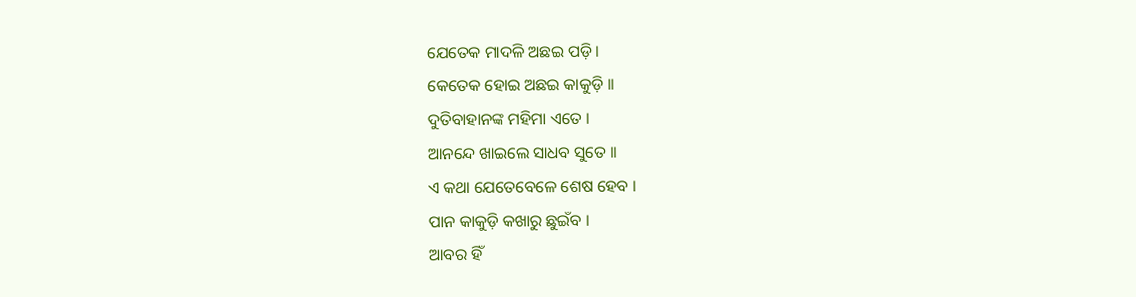ଯେତେକ ମାଦଳି ଅଛଇ ପଡ଼ି ।
କେତେକ ହୋଇ ଅଛଇ କାକୁଡ଼ି ।।
ଦୁତିବାହାନଙ୍କ ମହିମା ଏତେ ।
ଆନନ୍ଦେ ଖାଇଲେ ସାଧବ ସୁତେ ।।
ଏ କଥା ଯେତେବେଳେ ଶେଷ ହେବ ।
ପାନ କାକୁଡ଼ି କଖାରୁ ଛୁଇଁବ ।
ଆବର ହିଁ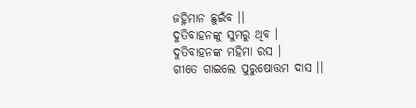ଜହ୍ନିମାନ ଛୁଇଁବ ।।
ଦୁତିବାହନଙ୍କୁ ସୁମରୁ ଥିବ ।
ଦୁତିବାହନଙ୍କ ମହିମା ରସ ।
ଗୀତେ ଗାଇଲେ ପୁରୁଷୋତ୍ତମ ଦାସ ।।